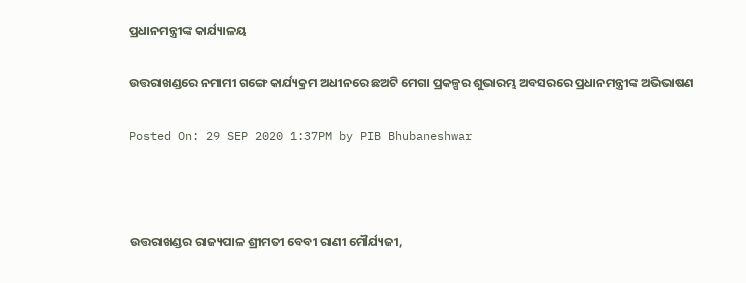ପ୍ରଧାନମନ୍ତ୍ରୀଙ୍କ କାର୍ଯ୍ୟାଳୟ

ଉତ୍ତରାଖଣ୍ଡରେ ନମାମୀ ଗଙ୍ଗେ କାର୍ଯ୍ୟକ୍ରମ ଅଧୀନରେ ଛଅଟି ମେଗା ପ୍ରକଳ୍ପର ଶୁଭାରମ୍ଭ ଅବସରରେ ପ୍ରଧାନମନ୍ତ୍ରୀଙ୍କ ଅଭିଭାଷଣ

Posted On: 29 SEP 2020 1:37PM by PIB Bhubaneshwar



ଉତ୍ତରାଖଣ୍ଡର ରାଜ୍ୟପାଳ ଶ୍ରୀମତୀ ବେବୀ ରାଣୀ ମୌର୍ଯ୍ୟଜୀ,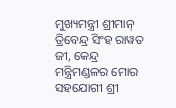ମୁଖ୍ୟମନ୍ତ୍ରୀ ଶ୍ରୀମାନ୍ ତ୍ରିବେନ୍ଦ୍ର ସିଂହ ରାୱତ ଜୀ, କେନ୍ଦ୍ର ମନ୍ତ୍ରିମଣ୍ଡଳର ମୋର ସହଯୋଗୀ ଶ୍ରୀ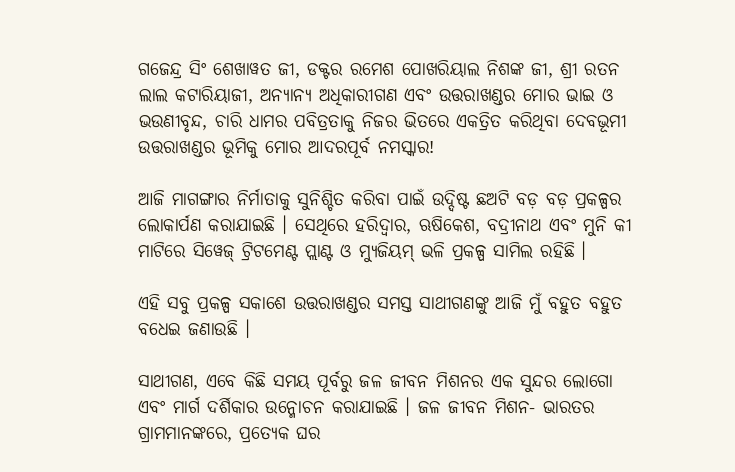ଗଜେନ୍ଦ୍ର ସିଂ ଶେଖାୱତ ଜୀ, ଡକ୍ଟର ରମେଶ ପୋଖରିୟାଲ ନିଶଙ୍କ ଜୀ, ଶ୍ରୀ ରତନ ଲାଲ କଟାରିୟାଜୀ, ଅନ୍ୟାନ୍ୟ ଅଧିକାରୀଗଣ ଏବଂ ଉତ୍ତରାଖଣ୍ଡର ମୋର ଭାଇ ଓ ଭଉଣୀବୃନ୍ଦ, ଚାରି ଧାମର ପବିତ୍ରତାକୁ ନିଜର ଭିତରେ ଏକତ୍ରିତ କରିଥିବା ଦେବଭୂମୀ ଉତ୍ତରାଖଣ୍ଡର ଭୂମିକୁ ମୋର ଆଦରପୂର୍ବ ନମସ୍କାର!

ଆଜି ମାଗଙ୍ଗାର ନିର୍ମାତାକୁ ସୁନିଶ୍ଚିତ କରିବା ପାଇଁ ଉଦ୍ଦିଷ୍ଟ ଛଅଟି ବଡ଼ ବଡ଼ ପ୍ରକଳ୍ପର ଲୋକାର୍ପଣ କରାଯାଇଛି । ସେଥିରେ ହରିଦ୍ୱାର, ଋଷିକେଶ, ବଦ୍ରୀନାଥ ଏବଂ ମୁନି କୀ ମାଟିରେ ସିୱେଜ୍ ଟ୍ରିଟମେଣ୍ଟ ପ୍ଲାଣ୍ଟ ଓ ମ୍ୟୁଜିୟମ୍ ଭଳି ପ୍ରକଳ୍ପ ସାମିଲ ରହିଛି ।

ଏହି ସବୁ ପ୍ରକଳ୍ପ ସକାଶେ ଉତ୍ତରାଖଣ୍ଡର ସମସ୍ତ ସାଥୀଗଣଙ୍କୁ ଆଜି ମୁଁ ବହୁତ ବହୁତ ବଧେଇ ଜଣାଉଛି ।

ସାଥୀଗଣ, ଏବେ କିଛି ସମୟ ପୂର୍ବରୁ ଜଳ ଜୀବନ ମିଶନର ଏକ ସୁନ୍ଦର ଲୋଗୋ ଏବଂ ମାର୍ଗ ଦର୍ଶିକାର ଉନ୍ମୋଚନ କରାଯାଇଛି । ଜଳ ଜୀବନ ମିଶନ- ଭାରତର ଗ୍ରାମମାନଙ୍କରେ, ପ୍ରତ୍ୟେକ ଘର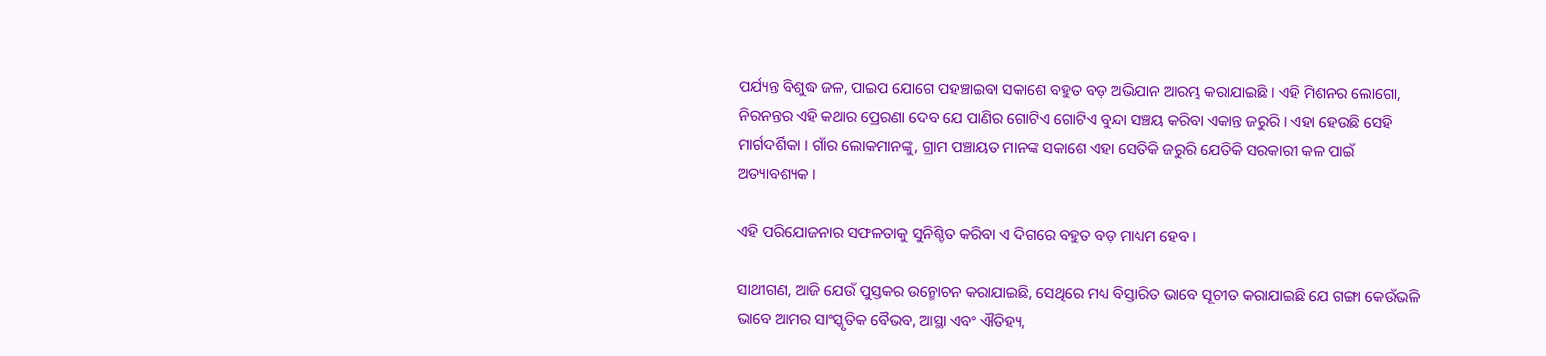ପର୍ଯ୍ୟନ୍ତ ବିଶୁଦ୍ଧ ଜଳ, ପାଇପ ଯୋଗେ ପହଞ୍ଚାଇବା ସକାଶେ ବହୁତ ବଡ଼ ଅଭିଯାନ ଆରମ୍ଭ କରାଯାଇଛି । ଏହି ମିଶନର ଲୋଗୋ, ନିରନନ୍ତର ଏହି କଥାର ପ୍ରେରଣା ଦେବ ଯେ ପାଣିର ଗୋଟିଏ ଗୋଟିଏ ବୁନ୍ଦା ସଞ୍ଚୟ କରିବା ଏକାନ୍ତ ଜରୁରି । ଏହା ହେଉଛି ସେହି ମାର୍ଗଦର୍ଶିକା । ଗାଁର ଲୋକମାନଙ୍କୁ, ଗ୍ରାମ ପଞ୍ଚାୟତ ମାନଙ୍କ ସକାଶେ ଏହା ସେତିକି ଜରୁରି ଯେତିକି ସରକାରୀ କଳ ପାଇଁ ଅତ୍ୟାବଶ୍ୟକ ।

ଏହି ପରିଯୋଜନାର ସଫଳତାକୁ ସୁନିଶ୍ଚିତ କରିବା ଏ ଦିଗରେ ବହୁତ ବଡ଼ ମାଧ୍ୟମ ହେବ ।

ସାଥୀଗଣ, ଆଜି ଯେଉଁ ପୁସ୍ତକର ଉନ୍ମୋଚନ କରାଯାଇଛି, ସେଥିରେ ମଧ୍ୟ ବିସ୍ତାରିତ ଭାବେ ସୂଚୀତ କରାଯାଇଛି ଯେ ଗଙ୍ଗା କେଉଁଭଳି ଭାବେ ଆମର ସାଂସ୍କୃତିକ ବୈଭବ, ଆସ୍ଥା ଏବଂ ଐତିହ୍ୟ,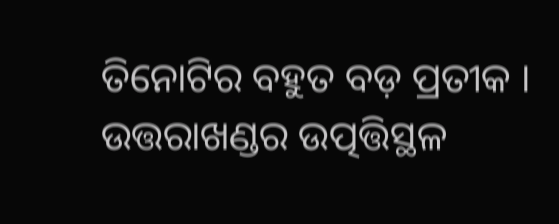ତିନୋଟିର ବହୁତ ବଡ଼ ପ୍ରତୀକ । ଉତ୍ତରାଖଣ୍ଡର ଉତ୍ପତ୍ତିସ୍ଥଳ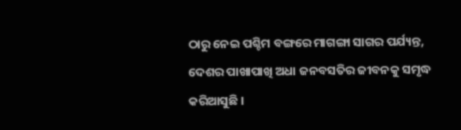ଠାରୁ ନେଇ ପଶ୍ଚିମ ବଙ୍ଗରେ ମାଗଙ୍ଗା ସାଗର ପର୍ଯ୍ୟନ୍ତ, ଦେଶର ପାଖାପାଖି ଅଧା ଜନବସତିର ଜୀବନକୁ ସମୃଦ୍ଧ କରିଆସୁଛି ।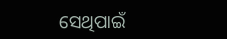ସେଥିପାଇଁ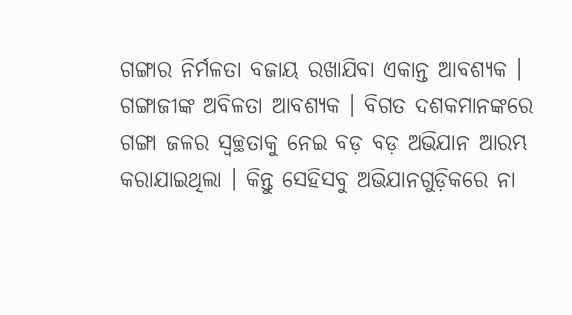ଗଙ୍ଗାର ନିର୍ମଳତା ବଜାୟ ରଖାଯିବା ଏକାନ୍ତ ଆବଶ୍ୟକ । ଗଙ୍ଗାଜୀଙ୍କ ଅବିଳତା ଆବଶ୍ୟକ । ବିଗତ ଦଶକମାନଙ୍କରେ ଗଙ୍ଗା ଜଳର ସ୍ୱଚ୍ଛତାକୁ ନେଇ ବଡ଼ ବଡ଼ ଅଭିଯାନ ଆରମ୍ଭ କରାଯାଇଥିଲା । କିନ୍ତୁ ସେହିସବୁ ଅଭିଯାନଗୁଡ଼ିକରେ ନା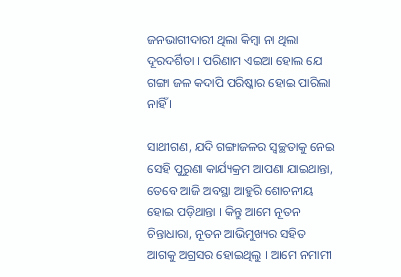ଜନଭାଗୀଦାରୀ ଥିଲା କିମ୍ବା ନା ଥିଲା ଦୂରଦର୍ଶିତା । ପରିଣାମ ଏଇଆ ହୋଲ ଯେ ଗଙ୍ଗା ଜଳ କଦାପି ପରିଷ୍କାର ହୋଇ ପାରିଲା ନାହିଁ ।

ସାଥୀଗଣ, ଯଦି ଗଙ୍ଗାଜଳର ସ୍ୱଚ୍ଛତାକୁ ନେଇ ସେହି ପୁରୁଣା କାର୍ଯ୍ୟକ୍ରମ ଆପଣା ଯାଇଥାନ୍ତା, ତେବେ ଆଜି ଅବସ୍ଥା ଆହୁରି ଶୋଚନୀୟ ହୋଇ ପଡ଼ିଥାନ୍ତା । କିନ୍ତୁ ଆମେ ନୂତନ ଚିନ୍ତାଧାରା, ନୂତନ ଆଭିମୁଖ୍ୟର ସହିତ ଆଗକୁ ଅଗ୍ରସର ହୋଇଥିଲୁ । ଆମେ ନମାମୀ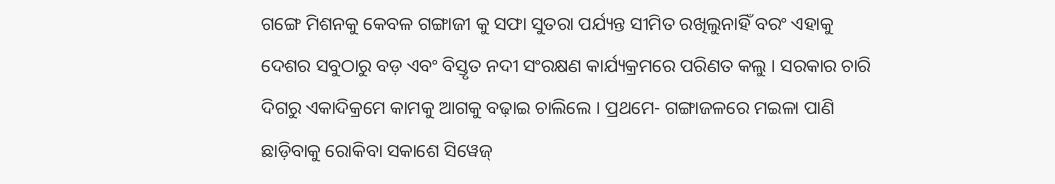ଗଙ୍ଗେ ମିଶନକୁ କେବଳ ଗଙ୍ଗାଜୀ କୁ ସଫା ସୁତରା ପର୍ଯ୍ୟନ୍ତ ସୀମିତ ରଖିଲୁନାହିଁ ବରଂ ଏହାକୁ ଦେଶର ସବୁଠାରୁ ବଡ଼ ଏବଂ ବିସ୍ତୃତ ନଦୀ ସଂରକ୍ଷଣ କାର୍ଯ୍ୟକ୍ରମରେ ପରିଣତ କଲୁ । ସରକାର ଚାରି ଦିଗରୁ ଏକାଦିକ୍ରମେ କାମକୁ ଆଗକୁ ବଢ଼ାଇ ଚାଲିଲେ । ପ୍ରଥମେ- ଗଙ୍ଗାଜଳରେ ମଇଳା ପାଣି ଛାଡ଼ିବାକୁ ରୋକିବା ସକାଶେ ସିୱେଜ୍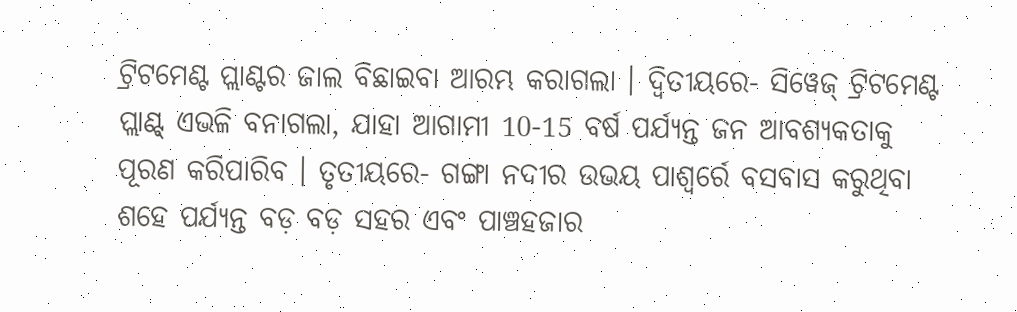ଟ୍ରିଟମେଣ୍ଟ ପ୍ଲାଣ୍ଟର ଜାଲ ବିଛାଇବା ଆରମ୍ଭ କରାଗଲା । ଦ୍ୱିତୀୟରେ- ସିୱେଜ୍ ଟ୍ରିଟମେଣ୍ଟ ପ୍ଲାଣ୍ଟ୍ ଏଭଳି ବନାଗଲା, ଯାହା ଆଗାମୀ 10-15 ବର୍ଷ ପର୍ଯ୍ୟନ୍ତ ଜନ ଆବଶ୍ୟକତାକୁ ପୂରଣ କରିପାରିବ । ତୃତୀୟରେ- ଗଙ୍ଗା ନଦୀର ଉଭୟ ପାଶ୍ୱର୍ରେ ବସବାସ କରୁଥିବା ଶହେ ପର୍ଯ୍ୟନ୍ତ ବଡ଼ ବଡ଼ ସହର ଏବଂ ପାଞ୍ଚହଜାର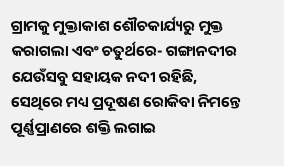ଗ୍ରାମକୁ ମୁକ୍ତାକାଶ ଶୌଚକାର୍ଯ୍ୟରୁ ମୁକ୍ତ କରାଗଲା ଏବଂ ଚତୁର୍ଥରେ- ଗଙ୍ଗାନଦୀର ଯେଉଁସବୁ ସହାୟକ ନଦୀ ରହିଛି, ସେଥିରେ ମଧ୍ୟ ପ୍ରଦୂଷଣ ରୋକିବା ନିମନ୍ତେ ପୂର୍ଣ୍ଣପ୍ରାଣରେ ଶକ୍ତି ଲଗାଇ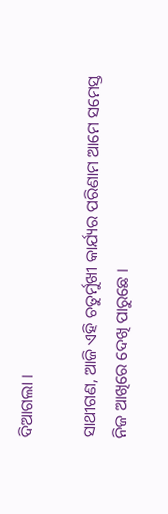ଦିଆଗଲା ।

ସାଥୀଗଣ, ଆଜି ଏହି ଚତୁର୍ମୁଖୀ କାର୍ଯ୍ୟର ପରିଣାମ ଆମେ ସମେସ୍ତ ନିଜ ଆଖିରେ ଦେଖି ପାରୁଛେ ।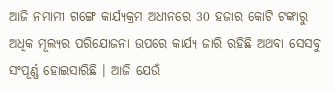ଆଜି ନମାମୀ ଗଙ୍ଗେ କାର୍ଯ୍ୟକ୍ରମ ଅଧୀନରେ 30 ହଜାର କୋଟି ଟଙ୍କାରୁ ଅଧିକ ମୂଲ୍ୟର ପରିଯୋଜନା ଉପରେ କାର୍ଯ୍ୟ ଜାରି ରହିଛି ଅଥବା ସେସବୁ ସଂପୂର୍ଣ୍ଣ ହୋଇସାରିଛି । ଆଜି ଯେଉଁ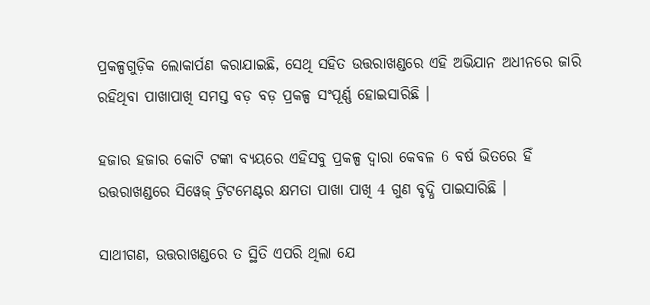ପ୍ରକଳ୍ପଗୁଡ଼ିକ ଲୋକାର୍ପଣ କରାଯାଇଛି, ସେଥି ସହିତ ଉତ୍ତରାଖଣ୍ଡରେ ଏହି ଅଭିଯାନ ଅଧୀନରେ ଜାରି ରହିଥିବା ପାଖାପାଖି ସମସ୍ତ ବଡ଼ ବଡ଼ ପ୍ରକଳ୍ପ ସଂପୂର୍ଣ୍ଣ ହୋଇସାରିଛି ।

ହଜାର ହଜାର କୋଟି ଟଙ୍କା ବ୍ୟୟରେ ଏହିସବୁ ପ୍ରକଳ୍ପ ଦ୍ୱାରା କେବଳ 6 ବର୍ଷ ଭିତରେ ହିଁ ଉତ୍ତରାଖଣ୍ଡରେ ସିୱେଜ୍ ଟ୍ରିଟମେଣ୍ଟର କ୍ଷମତା ପାଖା ପାଖି 4 ଗୁଣ ବୃଦ୍ଧି ପାଇସାରିଛି ।

ସାଥୀଗଣ, ଉତ୍ତରାଖଣ୍ଡରେ ତ ସ୍ଥିତି ଏପରି ଥିଲା ଯେ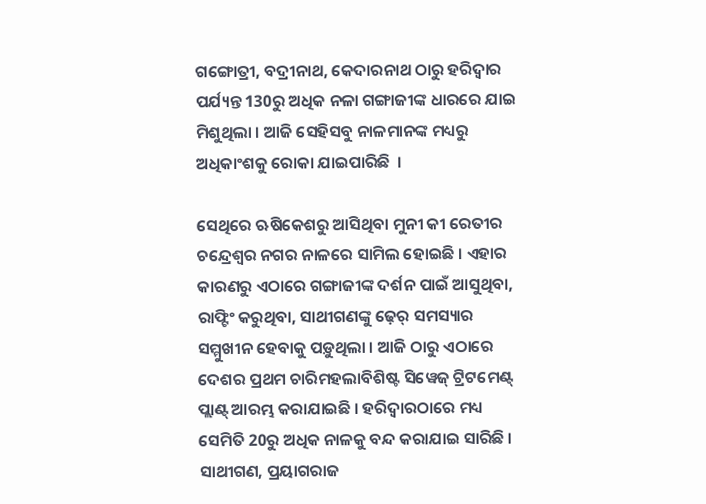ଗଙ୍ଗୋତ୍ରୀ, ବଦ୍ରୀନାଥ, କେଦାରନାଥ ଠାରୁ ହରିଦ୍ୱାର ପର୍ଯ୍ୟନ୍ତ 130ରୁ ଅଧିକ ନଳା ଗଙ୍ଗାଜୀଙ୍କ ଧାରରେ ଯାଇ ମିଶୁଥିଲା । ଆଜି ସେହିସବୁ ନାଳମାନଙ୍କ ମଧ୍ୟରୁ ଅଧିକାଂଶକୁ ରୋକା ଯାଇପାରିଛି  ।

ସେଥିରେ ଋଷିକେଶରୁ ଆସିଥିବା ମୁନୀ କୀ ରେତୀର ଚନ୍ଦ୍ରେଶ୍ୱର ନଗର ନାଳରେ ସାମିଲ ହୋଇଛି । ଏହାର କାରଣରୁ ଏଠାରେ ଗଙ୍ଗାଜୀଙ୍କ ଦର୍ଶନ ପାଇଁ ଆସୁଥିବା, ରାଫ୍ଟିଂ କରୁଥିବା, ସାଥୀଗଣଙ୍କୁ ଢ଼େର୍ ସମସ୍ୟାର ସମ୍ମୁଖୀନ ହେବାକୁ ପଡ଼ୁଥିଲା । ଆଜି ଠାରୁ ଏଠାରେ ଦେଶର ପ୍ରଥମ ଚାରିମହଲାବିଶିଷ୍ଟ ସିୱେଜ୍ ଟ୍ରିଟମେଣ୍ଟ୍ ପ୍ଲାଣ୍ଟ୍ ଆରମ୍ଭ କରାଯାଇଛି । ହରିଦ୍ୱାରଠାରେ ମଧ୍ୟ ସେମିତି 20ରୁ ଅଧିକ ନାଳକୁ ବନ୍ଦ କରାଯାଇ ସାରିଛି । ସାଥୀଗଣ, ପ୍ରୟାଗରାଜ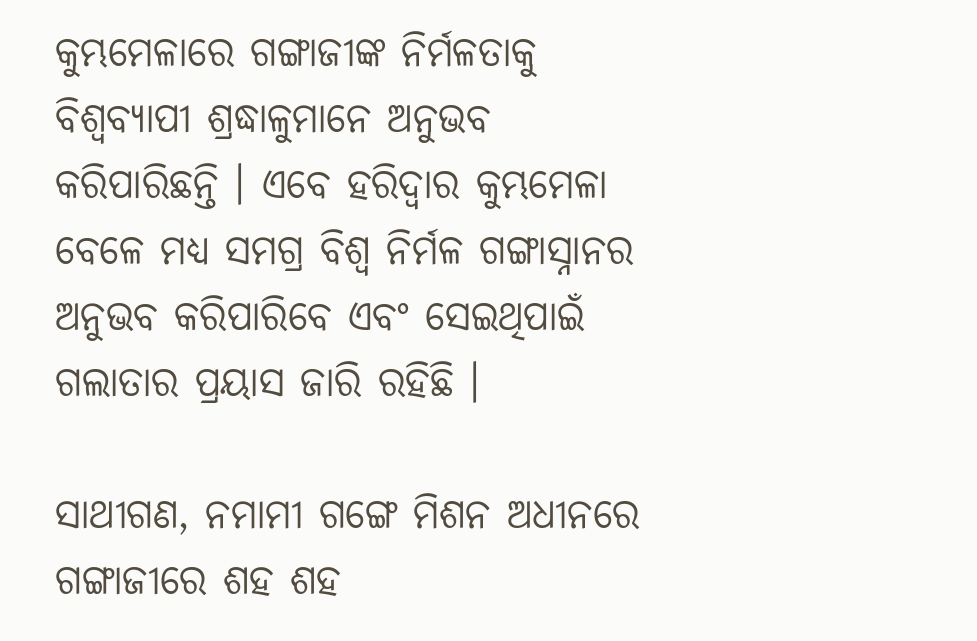କୁମ୍ଭମେଳାରେ ଗଙ୍ଗାଜୀଙ୍କ ନିର୍ମଳତାକୁ ବିଶ୍ୱବ୍ୟାପୀ ଶ୍ରଦ୍ଧାଳୁମାନେ ଅନୁଭବ କରିପାରିଛନ୍ତି । ଏବେ ହରିଦ୍ୱାର କୁମ୍ଭମେଳା ବେଳେ ମଧ୍ୟ ସମଗ୍ର ବିଶ୍ୱ ନିର୍ମଳ ଗଙ୍ଗାସ୍ନାନର ଅନୁଭବ କରିପାରିବେ ଏବଂ ସେଇଥିପାଇଁ ଗଲାତାର ପ୍ରୟାସ ଜାରି ରହିଛି ।

ସାଥୀଗଣ, ନମାମୀ ଗଙ୍ଗେ ମିଶନ ଅଧୀନରେ ଗଙ୍ଗାଜୀରେ ଶହ ଶହ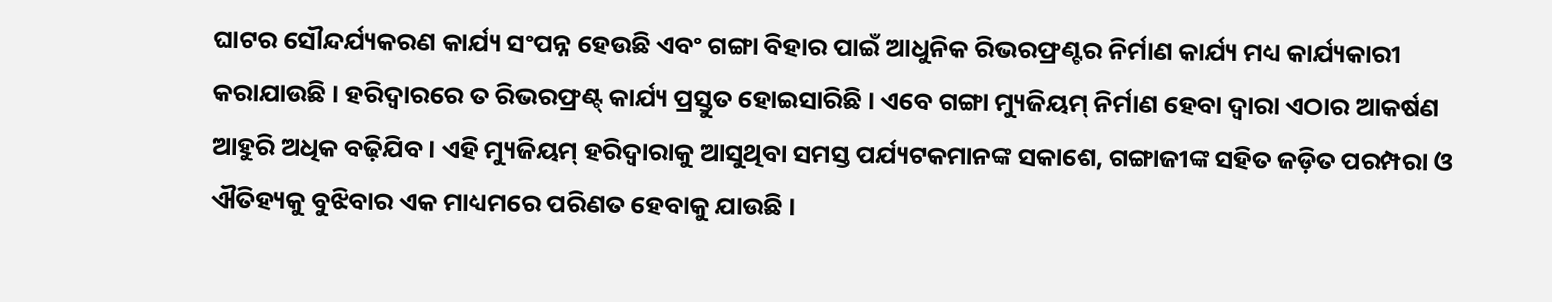ଘାଟର ସୌନ୍ଦର୍ଯ୍ୟକରଣ କାର୍ଯ୍ୟ ସଂପନ୍ନ ହେଉଛି ଏବଂ ଗଙ୍ଗା ବିହାର ପାଇଁ ଆଧୁନିକ ରିଭରଫ୍ରଣ୍ଟର ନିର୍ମାଣ କାର୍ଯ୍ୟ ମଧ୍ୟ କାର୍ଯ୍ୟକାରୀ କରାଯାଉଛି । ହରିଦ୍ୱାରରେ ତ ରିଭରଫ୍ରଣ୍ଟ୍ କାର୍ଯ୍ୟ ପ୍ରସ୍ତୁତ ହୋଇସାରିଛି । ଏବେ ଗଙ୍ଗା ମ୍ୟୁଜିୟମ୍ ନିର୍ମାଣ ହେବା ଦ୍ୱାରା ଏଠାର ଆକର୍ଷଣ ଆହୁରି ଅଧିକ ବଢ଼ିଯିବ । ଏହି ମ୍ୟୁଜିୟମ୍ ହରିଦ୍ୱାରାକୁ ଆସୁଥିବା ସମସ୍ତ ପର୍ଯ୍ୟଟକମାନଙ୍କ ସକାଶେ, ଗଙ୍ଗାଜୀଙ୍କ ସହିତ ଜଡ଼ିତ ପରମ୍ପରା ଓ ଐତିହ୍ୟକୁ ବୁଝିବାର ଏକ ମାଧ୍ୟମରେ ପରିଣତ ହେବାକୁ ଯାଉଛି ।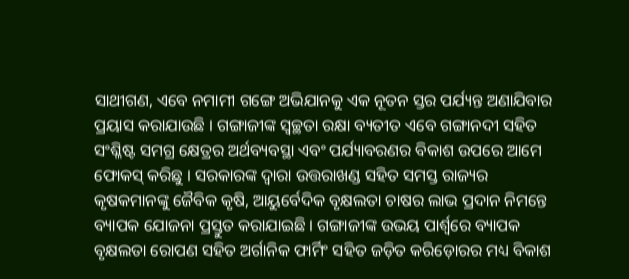ସାଥୀଗଣ, ଏବେ ନମାମୀ ଗଙ୍ଗେ ଅଭିଯାନକୁ ଏକ ନୂତନ ସ୍ତର ପର୍ଯ୍ୟନ୍ତ ଅଣାଯିବାର ପ୍ରୟାସ କରାଯାଉଛି । ଗଙ୍ଗାଜୀଙ୍କ ସ୍ୱଚ୍ଛତା ରକ୍ଷା ବ୍ୟତୀତ ଏବେ ଗଙ୍ଗାନଦୀ ସହିତ ସଂଶ୍ଳିଷ୍ଟ ସମଗ୍ର କ୍ଷେତ୍ରର ଅର୍ଥବ୍ୟବସ୍ଥା ଏବଂ ପର୍ଯ୍ୟାବରଣର ବିକାଶ ଉପରେ ଆମେ ଫୋକସ୍ କରିଛୁ । ସରକାରଙ୍କ ଦ୍ୱାରା ଉତ୍ତରାଖଣ୍ଡ ସହିତ ସମସ୍ତ ରାଜ୍ୟର କୃଷକମାନଙ୍କୁ ଜୈବିକ କୃଷି, ଆୟୁର୍ବେଦିକ ବୃକ୍ଷଲତା ଚାଷର ଲାଭ ପ୍ରଦାନ ନିମନ୍ତେ ବ୍ୟାପକ ଯୋଜନା ପ୍ରସ୍ତୁତ କରାଯାଇଛି । ଗଙ୍ଗାଜୀଙ୍କ ଉଭୟ ପାର୍ଶ୍ଵରେ ବ୍ୟାପକ ବୃକ୍ଷଲତା ରୋପଣ ସହିତ ଅର୍ଗାନିକ ଫାର୍ମିଂ ସହିତ ଜଡ଼ିତ କରିଡ଼ୋରର ମଧ୍ୟ ବିକାଶ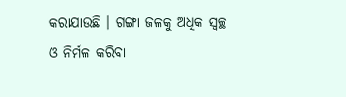କରାଯାଉଛି । ଗଙ୍ଗା ଜଳକୁ ଅଧିକ ସ୍ୱଚ୍ଛ ଓ ନିର୍ମଳ କରିବା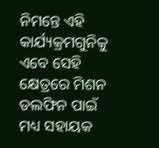ନିମନ୍ତେ ଏହି କାର୍ଯ୍ୟକ୍ରମଗୁନିକୁ ଏବେ ସେହି କ୍ଷେତ୍ରରେ ମିଶନ ଡଲଫିନ ପାଇଁ ମଧ୍ୟ ସହାୟକ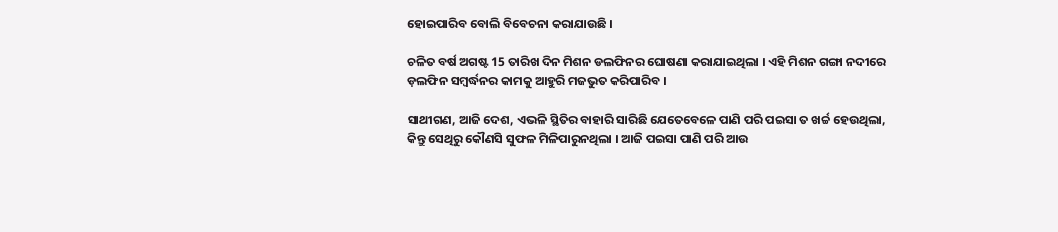ହୋଇପାରିବ ବୋଲି ବିବେଚନା କରାଯାଉଛି ।

ଚଳିତ ବର୍ଷ ଅଗଷ୍ଟ 15 ତାରିଖ ଦିନ ମିଶନ ଡଲଫିନର ଘୋଷଣା କରାଯାଇଥିଲା । ଏହି ମିଶନ ଗଙ୍ଗା ନଦୀରେ ଡ଼ଲଫିନ ସମ୍ବର୍ଦ୍ଧନର କାମକୁ ଆହୁରି ମଜଭୁତ କରିପାରିବ ।

ସାଥୀଗଣ, ଆଜି ଦେଶ, ଏଭଳି ସ୍ଥିତିର ବାହାରି ସାରିଛି ଯେତେବେଳେ ପାଣି ପରି ପଇସା ତ ଖର୍ଚ୍ଚ ହେଉଥିଲା, କିନ୍ତୁ ସେଥିରୁ କୌଣସି ସୁଫଳ ମିଳିପାରୁନଥିଲା । ଆଜି ପଇସା ପାଣି ପରି ଆଉ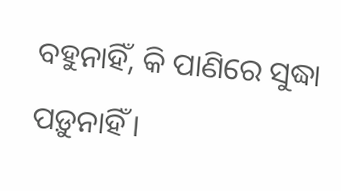ବହୁନାହିଁ, କି ପାଣିରେ ସୁଦ୍ଧା ପଡ଼ୁନାହିଁ ।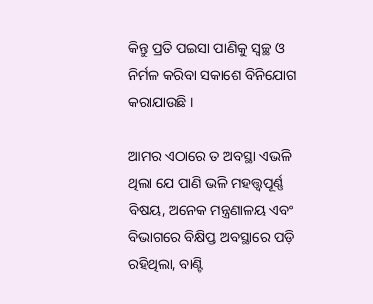କିନ୍ତୁ ପ୍ରତି ପଇସା ପାଣିକୁ ସ୍ୱଚ୍ଛ ଓ ନିର୍ମଳ କରିବା ସକାଶେ ବିନିଯୋଗ କରାଯାଉଛି ।

ଆମର ଏଠାରେ ତ ଅବସ୍ଥା ଏଭଳି ଥିଲା ଯେ ପାଣି ଭଳି ମହତ୍ତ୍ୱପୂର୍ଣ୍ଣ ବିଷୟ, ଅନେକ ମନ୍ତ୍ରଣାଳୟ ଏବଂ ବିଭାଗରେ ବିକ୍ଷିପ୍ତ ଅବସ୍ଥାରେ ପଡ଼ି ରହିଥିଲା, ବାଣ୍ଟି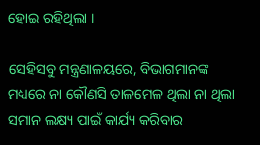ହୋଇ ରହିଥିଲା ।

ସେହିସବୁ ମନ୍ତ୍ରଣାଳୟରେ, ବିଭାଗମାନଙ୍କ ମଧ୍ୟରେ ନା କୌଣସି ତାଳମେଳ ଥିଲା ନା ଥିଲା ସମାନ ଲକ୍ଷ୍ୟ ପାଇଁ କାର୍ଯ୍ୟ କରିବାର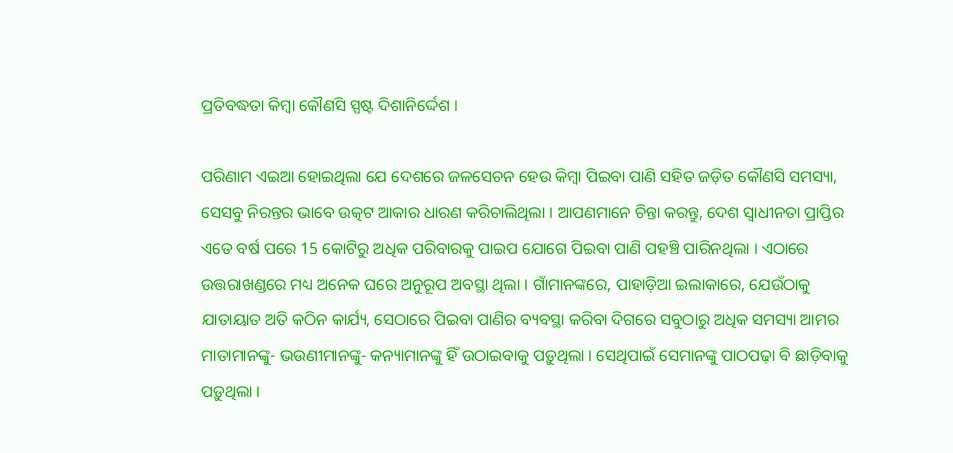ପ୍ରତିବଦ୍ଧତା କିମ୍ବା କୌଣସି ସ୍ପଷ୍ଟ ଦିଶାନିର୍ଦ୍ଦେଶ ।

ପରିଣାମ ଏଇଆ ହୋଇଥିଲା ଯେ ଦେଶରେ ଜଳସେଚନ ହେଉ କିମ୍ବା ପିଇବା ପାଣି ସହିତ ଜଡ଼ିତ କୌଣସି ସମସ୍ୟା, ସେସବୁ ନିରନ୍ତର ଭାବେ ଉତ୍କଟ ଆକାର ଧାରଣ କରିଚାଲିଥିଲା । ଆପଣମାନେ ଚିନ୍ତା କରନ୍ତୁ, ଦେଶ ସ୍ୱାଧୀନତା ପ୍ରାପ୍ତିର ଏତେ ବର୍ଷ ପରେ 15 କୋଟିରୁ ଅଧିକ ପରିବାରକୁ ପାଇପ ଯୋଗେ ପିଇବା ପାଣି ପହଞ୍ଚି ପାରିନଥିଲା । ଏଠାରେ ଉତ୍ତରାଖଣ୍ଡରେ ମଧ୍ୟ ଅନେକ ଘରେ ଅନୁରୂପ ଅବସ୍ଥା ଥିଲା । ଗାଁମାନଙ୍କରେ, ପାହାଡ଼ିଆ ଇଲାକାରେ, ଯେଉଁଠାକୁ ଯାତାୟାତ ଅତି କଠିନ କାର୍ଯ୍ୟ, ସେଠାରେ ପିଇବା ପାଣିର ବ୍ୟବସ୍ଥା କରିବା ଦିଗରେ ସବୁଠାରୁ ଅଧିକ ସମସ୍ୟା ଆମର ମାତାମାନଙ୍କୁ- ଭଉଣୀମାନଙ୍କୁ- କନ୍ୟାମାନଙ୍କୁ ହିଁ ଉଠାଇବାକୁ ପଡ଼ୁଥିଲା । ସେଥିପାଇଁ ସେମାନଙ୍କୁ ପାଠପଢ଼ା ବି ଛାଡ଼ିବାକୁ ପଡ଼ୁଥିଲା ।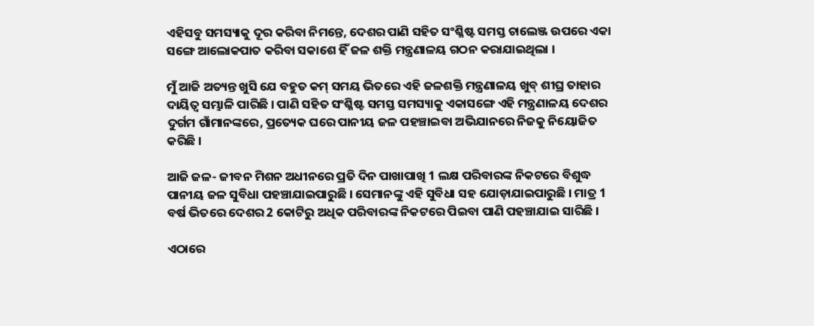ଏହିସବୁ ସମସ୍ୟାକୁ ଦୂର କରିବା ନିମନ୍ତେ, ଦେଶର ପାଣି ସହିତ ସଂଶ୍ଳିଷ୍ଟ ସମସ୍ତ ଚାଲେଞ୍ଜ ଉପରେ ଏକା ସଙ୍ଗେ ଆଲୋକପାତ କରିବା ସକାଶେ ହିଁ ଜଳ ଶକ୍ତି ମନ୍ତ୍ରଣାଳୟ ଗଠନ କରାଯାଇଥିଲା ।

ମୁଁ ଆଜି ଅତ୍ୟନ୍ତ ଖୁସି ଯେ ବହୁତ କମ୍ ସମୟ ଭିତରେ ଏହି ଜଳଶକ୍ତି ମନ୍ତ୍ରଣାଳୟ ଖୁବ୍ ଶୀଘ୍ର ତାହାର ଦାୟିତ୍ୱ ସମ୍ଭାଳି ପାରିଛି । ପାଣି ସହିତ ସଂଶ୍ଳିଷ୍ଟ ସମସ୍ତ ସମସ୍ୟାକୁ ଏକାସଙ୍ଗେ ଏହି ମନ୍ତ୍ରଣାଳୟ ଦେଶର ଦୁର୍ଗମ ଗାଁମାନଙ୍କରେ, ପ୍ରତ୍ୟେକ ଘରେ ପାନୀୟ ଜଳ ପହଞ୍ଚାଇବା ଅଭିଯାନରେ ନିଜକୁ ନିୟୋଜିତ କରିଛି ।

ଆଜି ଜଳ- ଜୀବନ ମିଶନ ଅଧୀନରେ ପ୍ରତି ଦିନ ପାଖାପାଖି 1 ଲକ୍ଷ ପରିବାରଙ୍କ ନିକଟରେ ବିଶୁଦ୍ଧ ପାନୀୟ ଜଳ ସୁବିଧା ପହଞ୍ଚାଯାଇପାରୁଛି । ସେମାନଙ୍କୁ ଏହି ସୁବିଧା ସହ ଯୋଡ଼ାଯାଇପାରୁଛି । ମାତ୍ର 1 ବର୍ଷ ଭିତରେ ଦେଶର 2 କୋଟିରୁ ଅଧିକ ପରିବାରଙ୍କ ନିକଟରେ ପିଇବା ପାଣି ପହଞ୍ଚାଯାଇ ସାରିଛି ।

ଏଠାରେ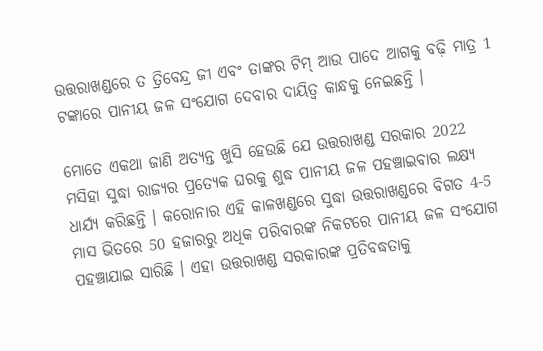ଉତ୍ତରାଖଣ୍ଡରେ ତ ତ୍ରିବେନ୍ଦ୍ର ଜୀ ଏବଂ ତାଙ୍କର ଟିମ୍ ଆଉ ପାଦେ ଆଗକୁ ବଢ଼ି ମାତ୍ର 1 ଟଙ୍କାରେ ପାନୀୟ ଜଳ ସଂଯୋଗ ଦେବାର ଦାୟିତ୍ୱ କାନ୍ଧକୁ ନେଇଛନ୍ତି ।

ମୋତେ ଏକଥା ଜାଣି ଅତ୍ୟନ୍ତ ଖୁସି ହେଉଛି ଯେ ଉତ୍ତରାଖଣ୍ଡ ସରକାର 2022 ମସିହା ସୁଦ୍ଧା ରାଜ୍ୟର ପ୍ରତ୍ୟେକ ଘରକୁ ଶୁଦ୍ଧ ପାନୀୟ ଜଳ ପହଞ୍ଚାଇବାର ଲକ୍ଷ୍ୟ ଧାର୍ଯ୍ୟ କରିଛନ୍ତି । କରୋନାର ଏହି କାଳଖଣ୍ଡରେ ସୁଦ୍ଧା ଉତ୍ତରାଖଣ୍ଡରେ ବିଗତ 4-5 ମାସ ଭିତରେ 50 ହଜାରରୁ ଅଧିକ ପରିବାରଙ୍କ ନିକଟରେ ପାନୀୟ ଜଳ ସଂଯୋଗ ପହଞ୍ଚାଯାଇ ସାରିଛି । ଏହା ଉତ୍ତରାଖଣ୍ଡ ସରକାରଙ୍କ ପ୍ରତିବଦ୍ଧତାକୁ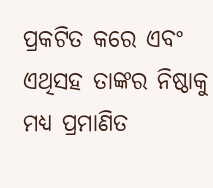ପ୍ରକଟିତ କରେ ଏବଂ ଏଥିସହ ତାଙ୍କର ନିଷ୍ଠାକୁ ମଧ୍ୟ ପ୍ରମାଣିତ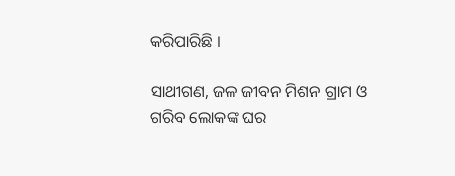କରିପାରିଛି ।

ସାଥୀଗଣ, ଜଳ ଜୀବନ ମିଶନ ଗ୍ରାମ ଓ ଗରିବ ଲୋକଙ୍କ ଘର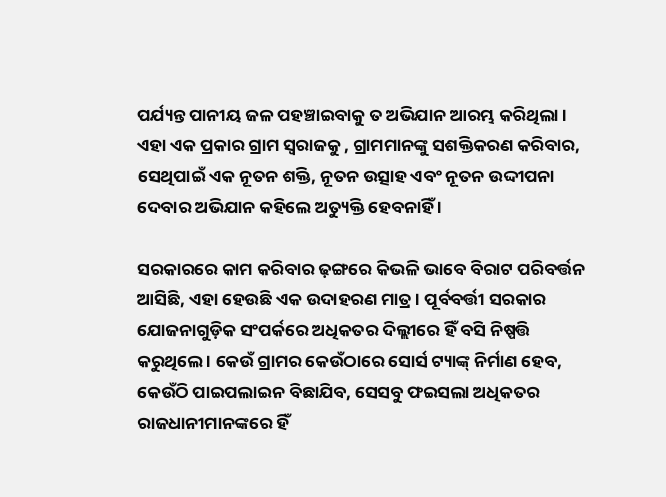ପର୍ଯ୍ୟନ୍ତ ପାନୀୟ ଜଳ ପହଞ୍ଚାଇବାକୁ ତ ଅଭିଯାନ ଆରମ୍ଭ କରିଥିଲା । ଏହା ଏକ ପ୍ରକାର ଗ୍ରାମ ସ୍ୱରାଜକୁ , ଗ୍ରାମମାନଙ୍କୁ ସଶକ୍ତିକରଣ କରିବାର, ସେଥିପାଇଁ ଏକ ନୂତନ ଶକ୍ତି, ନୂତନ ଉତ୍ସାହ ଏବଂ ନୂତନ ଉଦ୍ଦୀପନା ଦେବାର ଅଭିଯାନ କହିଲେ ଅତ୍ୟୁକ୍ତି ହେବନାହିଁ ।

ସରକାରରେ କାମ କରିବାର ଢ଼ଙ୍ଗରେ କିଭଳି ଭାବେ ବିରାଟ ପରିବର୍ତ୍ତନ ଆସିଛି, ଏହା ହେଉଛି ଏକ ଉଦାହରଣ ମାତ୍ର । ପୂର୍ବବର୍ତ୍ତୀ ସରକାର ଯୋଜନାଗୁଡ଼ିକ ସଂପର୍କରେ ଅଧିକତର ଦିଲ୍ଲୀରେ ହିଁ ବସି ନିଷ୍ପତ୍ତି କରୁଥିଲେ । କେଉଁ ଗ୍ରାମର କେଉଁଠାରେ ସୋର୍ସ ଟ୍ୟାଙ୍କ୍ ନିର୍ମାଣ ହେବ, କେଉଁଠି ପାଇପଲାଇନ ବିଛାଯିବ, ସେସବୁ ଫଇସଲା ଅଧିକତର ରାଜଧାନୀମାନଙ୍କରେ ହିଁ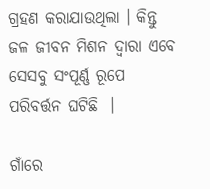ଗ୍ରହଣ କରାଯାଉଥିଲା । କିନ୍ତୁ ଜଳ ଜୀବନ ମିଶନ ଦ୍ୱାରା ଏବେ ସେସବୁ ସଂପୂର୍ଣ୍ଣ ରୂପେ ପରିବର୍ତ୍ତନ ଘଟିଛି  ।

ଗାଁରେ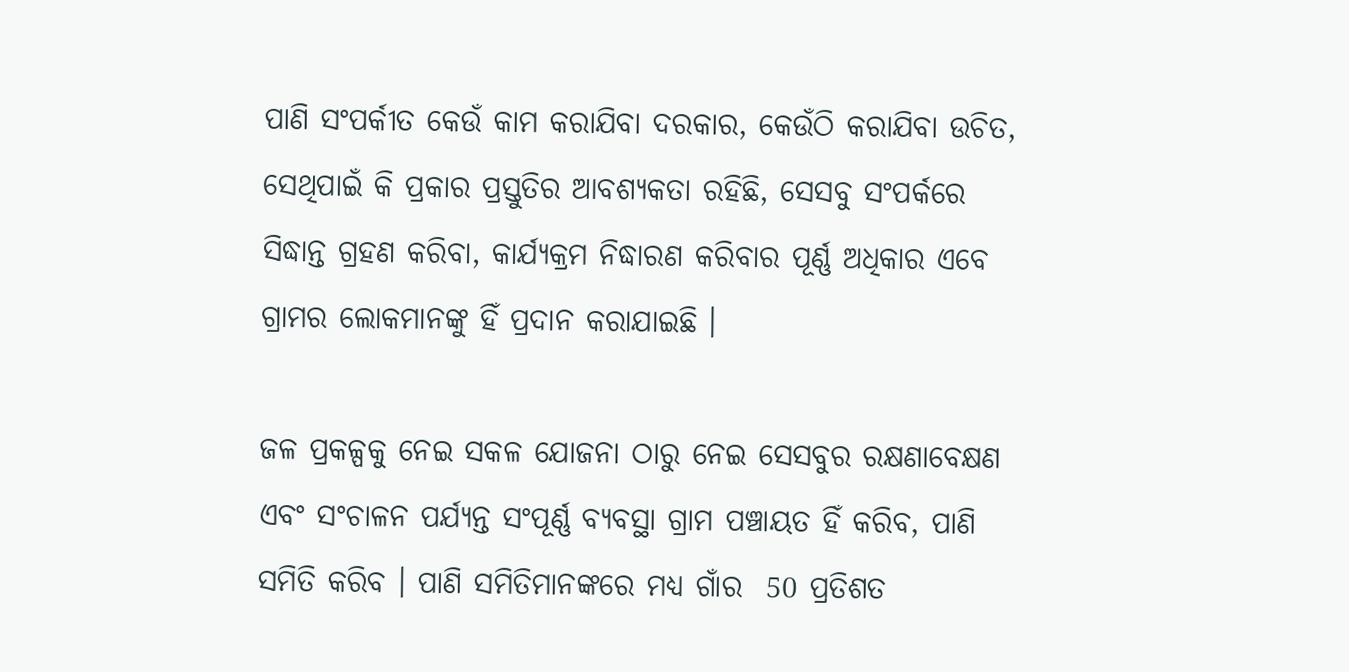ପାଣି ସଂପର୍କୀତ କେଉଁ କାମ କରାଯିବା ଦରକାର, କେଉଁଠି କରାଯିବା ଉଚିତ, ସେଥିପାଇଁ କି ପ୍ରକାର ପ୍ରସ୍ତୁତିର ଆବଶ୍ୟକତା ରହିଛି, ସେସବୁ ସଂପର୍କରେ ସିଦ୍ଧାନ୍ତ ଗ୍ରହଣ କରିବା, କାର୍ଯ୍ୟକ୍ରମ ନିଦ୍ଧାରଣ କରିବାର ପୂର୍ଣ୍ଣ ଅଧିକାର ଏବେ ଗ୍ରାମର ଲୋକମାନଙ୍କୁ ହିଁ ପ୍ରଦାନ କରାଯାଇଛି ।

ଜଳ ପ୍ରକଳ୍ପକୁ ନେଇ ସକଳ ଯୋଜନା ଠାରୁ ନେଇ ସେସବୁର ରକ୍ଷଣାବେକ୍ଷଣ ଏବଂ ସଂଚାଳନ ପର୍ଯ୍ୟନ୍ତ ସଂପୂର୍ଣ୍ଣ ବ୍ୟବସ୍ଥା ଗ୍ରାମ ପଞ୍ଚାୟତ ହିଁ କରିବ, ପାଣି ସମିତି କରିବ । ପାଣି ସମିତିମାନଙ୍କରେ ମଧ୍ୟ ଗାଁର  50 ପ୍ରତିଶତ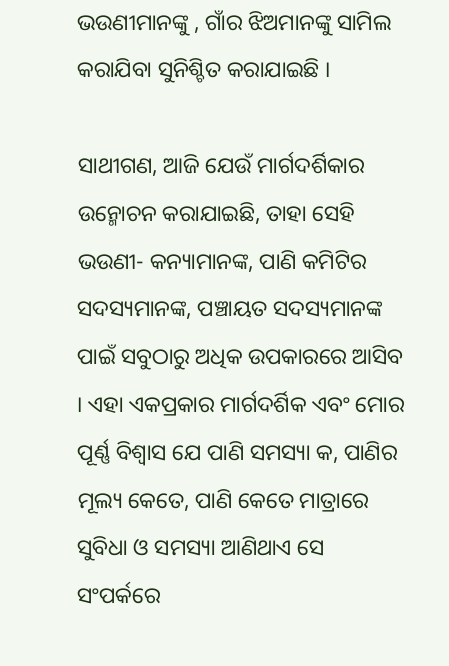ଭଉଣୀମାନଙ୍କୁ , ଗାଁର ଝିଅମାନଙ୍କୁ ସାମିଲ କରାଯିବା ସୁନିଶ୍ଚିତ କରାଯାଇଛି ।

ସାଥୀଗଣ, ଆଜି ଯେଉଁ ମାର୍ଗଦର୍ଶିକାର ଉନ୍ମୋଚନ କରାଯାଇଛି, ତାହା ସେହି ଭଉଣୀ- କନ୍ୟାମାନଙ୍କ, ପାଣି କମିଟିର ସଦସ୍ୟମାନଙ୍କ, ପଞ୍ଚାୟତ ସଦସ୍ୟମାନଙ୍କ ପାଇଁ ସବୁଠାରୁ ଅଧିକ ଉପକାରରେ ଆସିବ । ଏହା ଏକପ୍ରକାର ମାର୍ଗଦର୍ଶିକ ଏବଂ ମୋର ପୂର୍ଣ୍ଣ ବିଶ୍ୱାସ ଯେ ପାଣି ସମସ୍ୟା କ, ପାଣିର ମୂଲ୍ୟ କେତେ, ପାଣି କେତେ ମାତ୍ରାରେ ସୁବିଧା ଓ ସମସ୍ୟା ଆଣିଥାଏ ସେ ସଂପର୍କରେ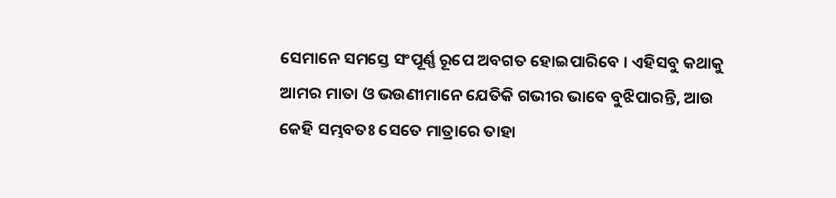ସେମାନେ ସମସ୍ତେ ସଂପୂର୍ଣ୍ଣ ରୂପେ ଅବଗତ ହୋଇପାରିବେ । ଏହିସବୁ କଥାକୁ ଆମର ମାତା ଓ ଭଉଣୀମାନେ ଯେତିକି ଗଭୀର ଭାବେ ବୁଝିପାରନ୍ତି, ଆଉ କେହି ସମ୍ଭବତଃ ସେତେ ମାତ୍ରାରେ ତାହା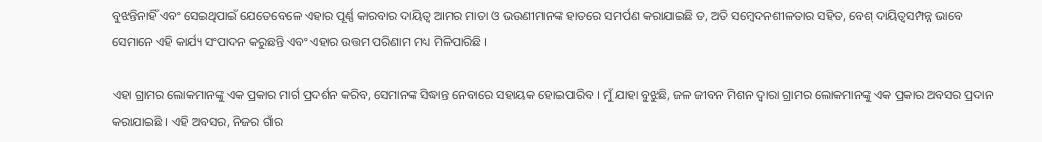ବୁଝନ୍ତିନାହିଁ ଏବଂ ସେଇଥିପାଇଁ ଯେତେବେଳେ ଏହାର ପୂର୍ଣ୍ଣ କାରବାର ଦାୟିତ୍ୱ ଆମର ମାତା ଓ ଭଉଣୀମାନଙ୍କ ହାତରେ ସମର୍ପଣ କରାଯାଇଛି ତ, ଅତି ସମ୍ବେଦନଶୀଳତାର ସହିତ, ବେଶ୍ ଦାୟିତ୍ୱସମ୍ପନ୍ନ ଭାବେ ସେମାନେ ଏହି କାର୍ଯ୍ୟ ସଂପାଦନ କରୁଛନ୍ତି ଏବଂ ଏହାର ଉତ୍ତମ ପରିଣାମ ମଧ୍ୟ ମିଳିପାରିଛି ।

ଏହା ଗ୍ରାମର ଲୋକମାନଙ୍କୁ ଏକ ପ୍ରକାର ମାର୍ଗ ପ୍ରଦର୍ଶନ କରିବ, ସେମାନଙ୍କ ସିଦ୍ଧାନ୍ତ ନେବାରେ ସହାୟକ ହୋଇପାରିବ । ମୁଁ ଯାହା ବୁଝୁଛି, ଜଳ ଜୀବନ ମିଶନ ଦ୍ୱାରା ଗ୍ରାମର ଲୋକମାନଙ୍କୁ ଏକ ପ୍ରକାର ଅବସର ପ୍ରଦାନ କରାଯାଇଛି । ଏହି ଅବସର, ନିଜର ଗାଁର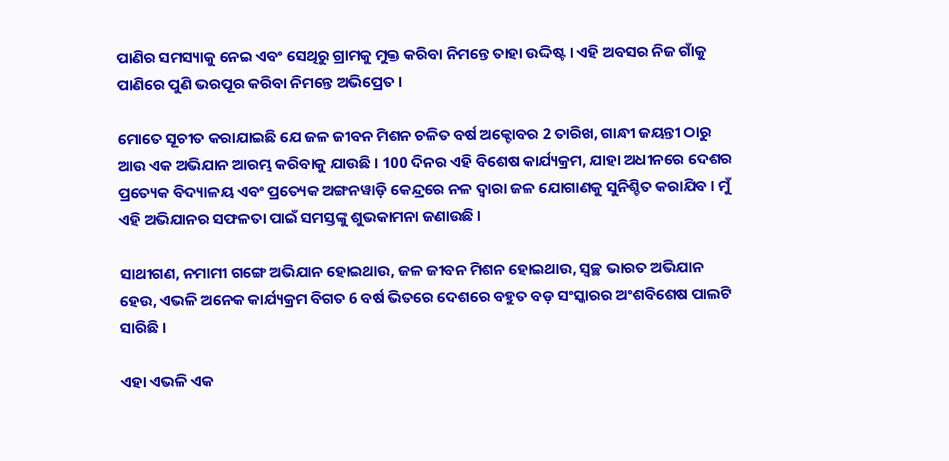ପାଣିର ସମସ୍ୟାକୁ ନେଇ ଏବଂ ସେଥିରୁ ଗ୍ରାମକୁ ମୁକ୍ତ କରିବା ନିମନ୍ତେ ତାହା ଉଦ୍ଦିଷ୍ଟ । ଏହି ଅବସର ନିଜ ଗାଁକୁ ପାଣିରେ ପୁଣି ଭରପୂର କରିବା ନିମନ୍ତେ ଅଭିପ୍ରେତ ।

ମୋତେ ସୂଚୀତ କରାଯାଇଛି ଯେ ଜଳ ଜୀବନ ମିଶନ ଚଳିତ ବର୍ଷ ଅକ୍ଟୋବର 2 ତାରିଖ, ଗାନ୍ଧୀ ଜୟନ୍ତୀ ଠାରୁ ଆଉ ଏକ ଅଭିଯାନ ଆରମ୍ଭ କରିବାକୁ ଯାଉଛି । 100 ଦିନର ଏହି ବିଶେଷ କାର୍ଯ୍ୟକ୍ରମ, ଯାହା ଅଧୀନରେ ଦେଶର ପ୍ରତ୍ୟେକ ବିଦ୍ୟାଳୟ ଏବଂ ପ୍ରତ୍ୟେକ ଅଙ୍ଗନୱାଡ଼ି କେନ୍ଦ୍ରରେ ନଳ ଦ୍ୱାରା ଜଳ ଯୋଗାଣକୁ ସୁନିଶ୍ଚିତ କରାଯିବ । ମୁଁ ଏହି ଅଭିଯାନର ସଫଳତା ପାଇଁ ସମସ୍ତଙ୍କୁ ଶୁଭକାମନା ଜଣାଉଛି ।

ସାଥୀଗଣ, ନମାମୀ ଗଙ୍ଗେ ଅଭିଯାନ ହୋଇଥାଉ, ଜଳ ଜୀବନ ମିଶନ ହୋଇଥାଉ, ସ୍ୱଚ୍ଛ ଭାରତ ଅଭିଯାନ ହେଉ, ଏଭଳି ଅନେକ କାର୍ଯ୍ୟକ୍ରମ ବିଗତ 6 ବର୍ଷ ଭିତରେ ଦେଶରେ ବହୁତ ବଡ଼ ସଂସ୍କାରର ଅଂଶବିଶେଷ ପାଲଟି ସାରିଛି ।

ଏହା ଏଭଳି ଏକ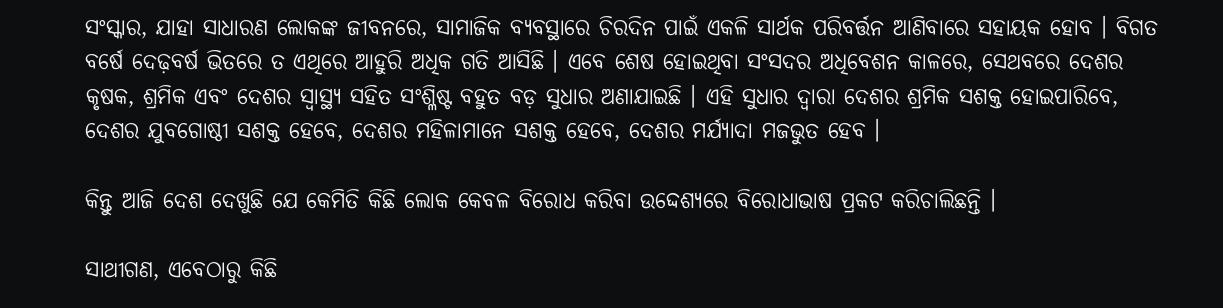ସଂସ୍କାର, ଯାହା ସାଧାରଣ ଲୋକଙ୍କ ଜୀବନରେ, ସାମାଜିକ ବ୍ୟବସ୍ଥାରେ ଚିରଦିନ ପାଇଁ ଏକଳି ସାର୍ଥକ ପରିବର୍ତ୍ତନ ଆଣିବାରେ ସହାୟକ ହୋବ । ବିଗତ ବର୍ଷେ ଦେଢ଼ବର୍ଷ ଭିତରେ ତ ଏଥିରେ ଆହୁରି ଅଧିକ ଗତି ଆସିଛି । ଏବେ ଶେଷ ହୋଇଥିବା ସଂସଦର ଅଧିବେଶନ କାଳରେ, ସେଥବରେ ଦେଶର କୃଷକ, ଶ୍ରମିକ ଏବଂ ଦେଶର ସ୍ୱାସ୍ଥ୍ୟ ସହିତ ସଂଶ୍ଳିଷ୍ଟ ବହୁତ ବଡ଼ ସୁଧାର ଅଣାଯାଇଛି । ଏହି ସୁଧାର ଦ୍ଵାରା ଦେଶର ଶ୍ରମିକ ସଶକ୍ତ ହୋଇପାରିବେ, ଦେଶର ଯୁବଗୋଷ୍ଠୀ ସଶକ୍ତ ହେବେ, ଦେଶର ମହିଳାମାନେ ସଶକ୍ତ ହେବେ, ଦେଶର ମର୍ଯ୍ୟାଦା ମଜଭୁତ ହେବ ।

କିନ୍ତୁ ଆଜି ଦେଶ ଦେଖୁଛି ଯେ କେମିତି କିଛି ଲୋକ କେବଳ ବିରୋଧ କରିବା ଉଦ୍ଦେଶ୍ୟରେ ବିରୋଧାଭାଷ ପ୍ରକଟ କରିଚାଲିଛନ୍ତି ।

ସାଥୀଗଣ, ଏବେଠାରୁ କିଛି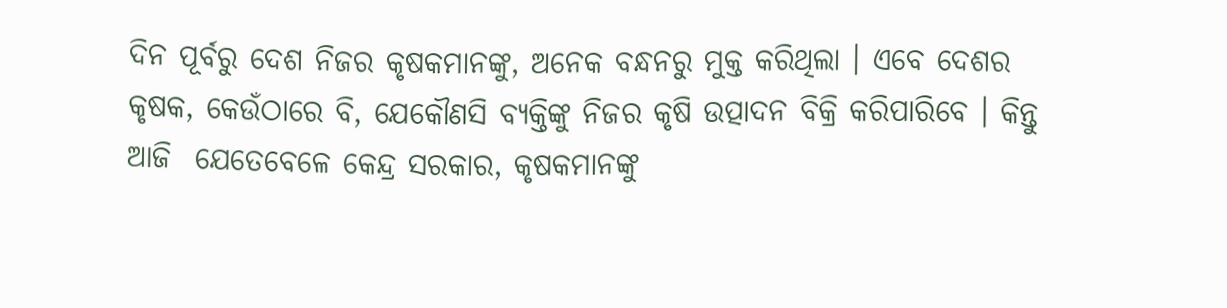ଦିନ ପୂର୍ବରୁ ଦେଶ ନିଜର କୃଷକମାନଙ୍କୁ, ଅନେକ ବନ୍ଧନରୁ ମୁକ୍ତ କରିଥିଲା । ଏବେ ଦେଶର କୃଷକ, କେଉଁଠାରେ ବି, ଯେକୌଣସି ବ୍ୟକ୍ତିଙ୍କୁ ନିଜର କୃଷି ଉତ୍ପାଦନ ବିକ୍ରି କରିପାରିବେ । କିନ୍ତୁ ଆଜି  ଯେତେବେଳେ କେନ୍ଦ୍ର ସରକାର, କୃଷକମାନଙ୍କୁ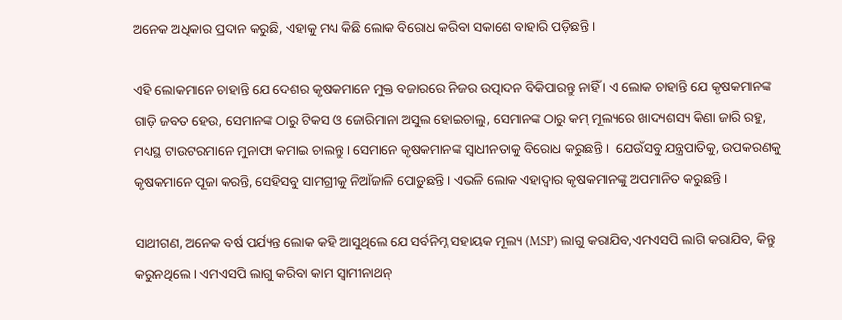ଅନେକ ଅଧିକାର ପ୍ରଦାନ କରୁଛି, ଏହାକୁ ମଧ୍ୟ କିଛି ଲୋକ ବିରୋଧ କରିବା ସକାଶେ ବାହାରି ପଡ଼ିଛନ୍ତି ।

ଏହି ଲୋକମାନେ ଚାହାନ୍ତି ଯେ ଦେଶର କୃଷକମାନେ ମୁକ୍ତ ବଜାରରେ ନିଜର ଉତ୍ପାଦନ ବିକିପାରନ୍ତୁ ନାହିଁ । ଏ ଲୋକ ଚାହାନ୍ତି ଯେ କୃଷକମାନଙ୍କ ଗାଡ଼ି ଜବତ ହେଉ, ସେମାନଙ୍କ ଠାରୁ ଟିକସ ଓ ଜୋରିମାନା ଅସୁଲ ହୋଇଚାଲୁ, ସେମାନଙ୍କ ଠାରୁ କମ୍ ମୂଲ୍ୟରେ ଖାଦ୍ୟଶସ୍ୟ କିଣା ଜାରି ରହୁ, ମଧ୍ୟସ୍ଥ ଟାଉଟରମାନେ ମୁନାଫା କମାଇ ଚାଲନ୍ତୁ । ସେମାନେ କୃଷକମାନଙ୍କ ସ୍ୱାଧୀନତାକୁ ବିରୋଧ କରୁଛନ୍ତି ।  ଯେଉଁସବୁ ଯନ୍ତ୍ରପାତିକୁ, ଉପକରଣକୁ କୃଷକମାନେ ପୂଜା କରନ୍ତି, ସେହିସବୁ ସାମଗ୍ରୀକୁ ନିଆଁଜାଳି ପୋଡ଼ୁଛନ୍ତି । ଏଭଳି ଲୋକ ଏହାଦ୍ୱାର କୃଷକମାନଙ୍କୁ ଅପମାନିତ କରୁଛନ୍ତି ।

ସାଥୀଗଣ, ଅନେକ ବର୍ଷ ପର୍ଯ୍ୟନ୍ତ ଲୋକ କହି ଆସୁଥିଲେ ଯେ ସର୍ବନିମ୍ନ ସହାୟକ ମୂଲ୍ୟ (MSP) ଲାଗୁ କରାଯିବ,ଏମଏସପି ଲାଗି କରାଯିବ, କିନ୍ତୁ କରୁନଥିଲେ । ଏମଏସପି ଲାଗୁ କରିବା କାମ ସ୍ୱାମୀନାଥନ୍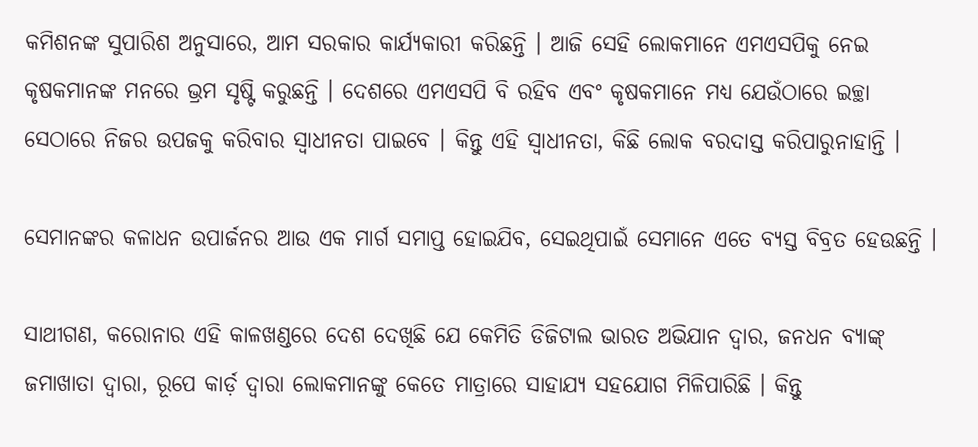କମିଶନଙ୍କ ସୁପାରିଶ ଅନୁସାରେ, ଆମ ସରକାର କାର୍ଯ୍ୟକାରୀ କରିଛନ୍ତି । ଆଜି ସେହି ଲୋକମାନେ ଏମଏସପିକୁ ନେଇ କୃଷକମାନଙ୍କ ମନରେ ଭ୍ରମ ସୃଷ୍ଟି କରୁଛନ୍ତି । ଦେଶରେ ଏମଏସପି ବି ରହିବ ଏବଂ କୃଷକମାନେ ମଧ୍ୟ ଯେଉଁଠାରେ ଇଚ୍ଛା ସେଠାରେ ନିଜର ଉପଜକୁ କରିବାର ସ୍ୱାଧୀନତା ପାଇବେ । କିନ୍ତୁ ଏହି ସ୍ୱାଧୀନତା, କିଛି ଲୋକ ବରଦାସ୍ତ କରିପାରୁନାହାନ୍ତି ।

ସେମାନଙ୍କର କଳାଧନ ଉପାର୍ଜନର ଆଉ ଏକ ମାର୍ଗ ସମାପ୍ତ ହୋଇଯିବ, ସେଇଥିପାଇଁ ସେମାନେ ଏତେ ବ୍ୟସ୍ତ ବିବ୍ରତ ହେଉଛନ୍ତି ।

ସାଥୀଗଣ, କରୋନାର ଏହି କାଳଖଣ୍ଡରେ ଦେଶ ଦେଖିଛି ଯେ କେମିତି ଡିଜିଟାଲ ଭାରତ ଅଭିଯାନ ଦ୍ୱାର, ଜନଧନ ବ୍ୟାଙ୍କ୍ ଜମାଖାତା ଦ୍ୱାରା, ରୂପେ କାର୍ଡ଼ ଦ୍ୱାରା ଲୋକମାନଙ୍କୁ କେତେ ମାତ୍ରାରେ ସାହାଯ୍ୟ ସହଯୋଗ ମିଳିପାରିଛି । କିନ୍ତୁ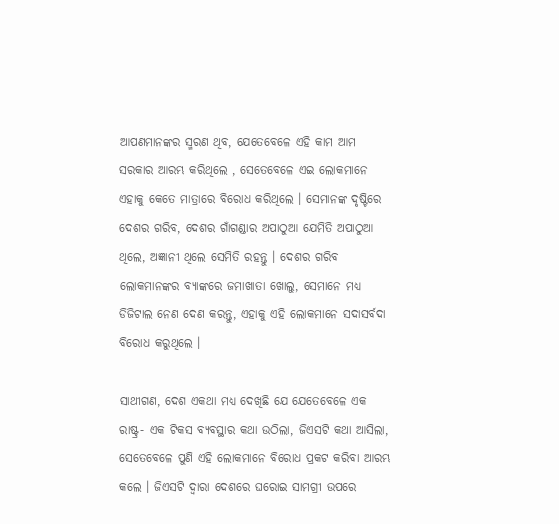ଆପଣମାନଙ୍କର ସ୍ମରଣ ଥିବ, ଯେତେବେଳେ ଏହି କାମ ଆମ ସରକାର ଆରମ୍ଭ କରିଥିଲେ , ସେତେବେଳେ ଏଇ ଲୋକମାନେ ଏହାକୁ କେତେ ମାତ୍ରାରେ ବିରୋଧ କରିଥିଲେ । ସେମାନଙ୍କ ଦୃଷ୍ଟିରେ ଦେଶର ଗରିବ, ଦେଶର ଗାଁଗଣ୍ଡାର ଅପାଠୁଆ ଯେମିତି ଅପାଠୁଆ ଥିଲେ, ଅଜ୍ଞାନୀ ଥିଲେ ସେମିତି ରହନ୍ତୁ । ଦେଶର ଗରିବ ଲୋକମାନଙ୍କର ବ୍ୟାଙ୍କରେ ଜମାଖାତା ଖୋଲୁ, ସେମାନେ ମଧ୍ୟ ଡିଜିଟାଲ ନେଣ ଦେଣ କରନ୍ତୁ, ଏହାକୁ ଏହି ଲୋକମାନେ ସଦାସର୍ବଦା ବିରୋଧ କରୁଥିଲେ ।

ସାଥୀଗଣ, ଦେଶ ଏକଥା ମଧ୍ୟ ଦେଖିଛି ଯେ ଯେତେବେଳେ ଏକ ରାଷ୍ଟ୍ର- ଏକ ଟିକସ ବ୍ୟବସ୍ଥାର କଥା ଉଠିଲା, ଜିଏସଟି କଥା ଆସିଲା, ସେତେବେଳେ ପୁଣି ଏହି ଲୋକମାନେ ବିରୋଧ ପ୍ରକଟ କରିବା ଆରମ୍ଭ କଲେ । ଜିଏସଟି ଦ୍ୱାରା ଦେଶରେ ଘରୋଇ ସାମଗ୍ରୀ ଉପରେ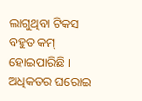ଲାଗୁଥିବା ଟିକସ ବହୁତ କମ୍ ହୋଇପାରିଛି । ଅଧିକତର ଘରୋଇ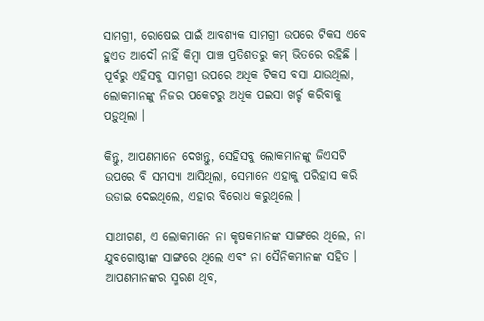ସାମଗ୍ରୀ, ରୋଷେଇ ପାଇଁ ଆବଶ୍ୟକ ସାମଗ୍ରୀ ଉପରେ ଟିକସ ଏବେ ହୁଏତ ଆଦୌ ନାହିଁ କିମ୍ବା ପାଞ୍ଚ ପ୍ରତିଶତରୁ କମ୍ ଭିତରେ ରହିଛି । ପୂର୍ବରୁ ଏହିସବୁ ସାମଗ୍ରୀ ଉପରେ ଅଧିକ ଟିକସ ବସା ଯାଉଥିଲା, ଲୋକମାନଙ୍କୁ ନିଜର ପକେଟରୁ ଅଧିକ ପଇସା ଖର୍ଚ୍ଚ କରିବାକୁ ପଡ଼ୁଥିଲା ।

କିନ୍ତୁ, ଆପଣମାନେ ଦେଖନ୍ତୁ, ସେହିସବୁ ଲୋକମାନଙ୍କୁ ଜିଏସଟି ଉପରେ ବି ସମସ୍ୟା ଆସିଥିଲା, ସେମାନେ ଏହାକୁ ପରିହାସ କରି ଉଡାଇ ଦେଇଥିଲେ, ଏହାର ବିରୋଧ କରୁଥିଲେ ।

ସାଥୀଗଣ, ଏ ଲୋକମାନେ ନା କୃଷକମାନଙ୍କ ସାଙ୍ଗରେ ଥିଲେ, ନା ଯୁବଗୋଷ୍ଠୀଙ୍କ ସାଙ୍ଗରେ ଥିଲେ ଏବଂ ନା ସୈନିକମାନଙ୍କ ସହିତ । ଆପଣମାନଙ୍କର ସ୍ମରଣ ଥିବ,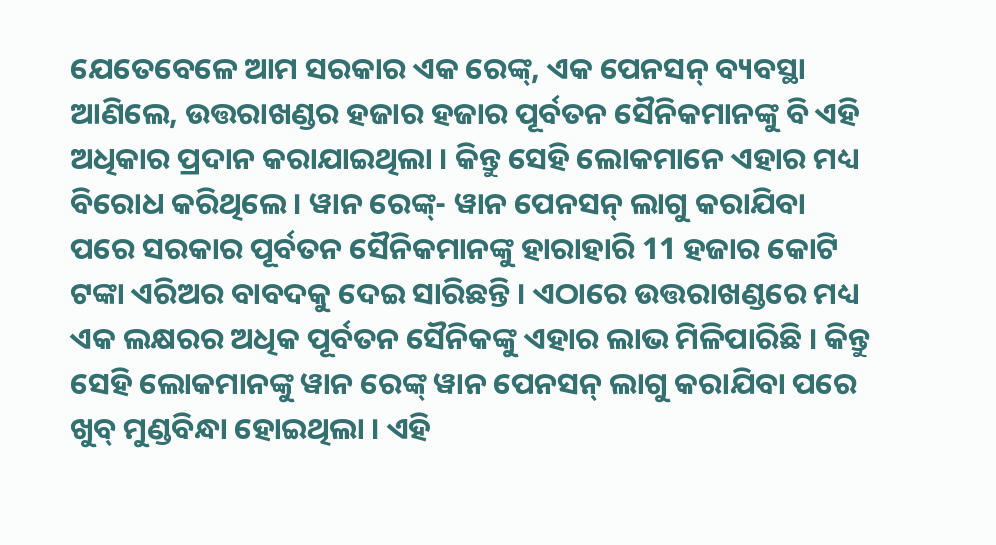ଯେତେବେଳେ ଆମ ସରକାର ଏକ ରେଙ୍କ୍, ଏକ ପେନସନ୍ ବ୍ୟବସ୍ଥା ଆଣିଲେ, ଉତ୍ତରାଖଣ୍ଡର ହଜାର ହଜାର ପୂର୍ବତନ ସୈନିକମାନଙ୍କୁ ବି ଏହି ଅଧିକାର ପ୍ରଦାନ କରାଯାଇଥିଲା । କିନ୍ତୁ ସେହି ଲୋକମାନେ ଏହାର ମଧ୍ୟ ବିରୋଧ କରିଥିଲେ । ୱାନ ରେଙ୍କ୍- ୱାନ ପେନସନ୍ ଲାଗୁ କରାଯିବା ପରେ ସରକାର ପୂର୍ବତନ ସୈନିକମାନଙ୍କୁ ହାରାହାରି 11 ହଜାର କୋଟି ଟଙ୍କା ଏରିଅର ବାବଦକୁ ଦେଇ ସାରିଛନ୍ତି । ଏଠାରେ ଉତ୍ତରାଖଣ୍ଡରେ ମଧ୍ୟ ଏକ ଲକ୍ଷରର ଅଧିକ ପୂର୍ବତନ ସୈନିକଙ୍କୁ ଏହାର ଲାଭ ମିଳିପାରିଛି । କିନ୍ତୁ ସେହି ଲୋକମାନଙ୍କୁ ୱାନ ରେଙ୍କ୍ ୱାନ ପେନସନ୍ ଲାଗୁ କରାଯିବା ପରେ ଖୁବ୍ ମୁଣ୍ଡବିନ୍ଧା ହୋଇଥିଲା । ଏହି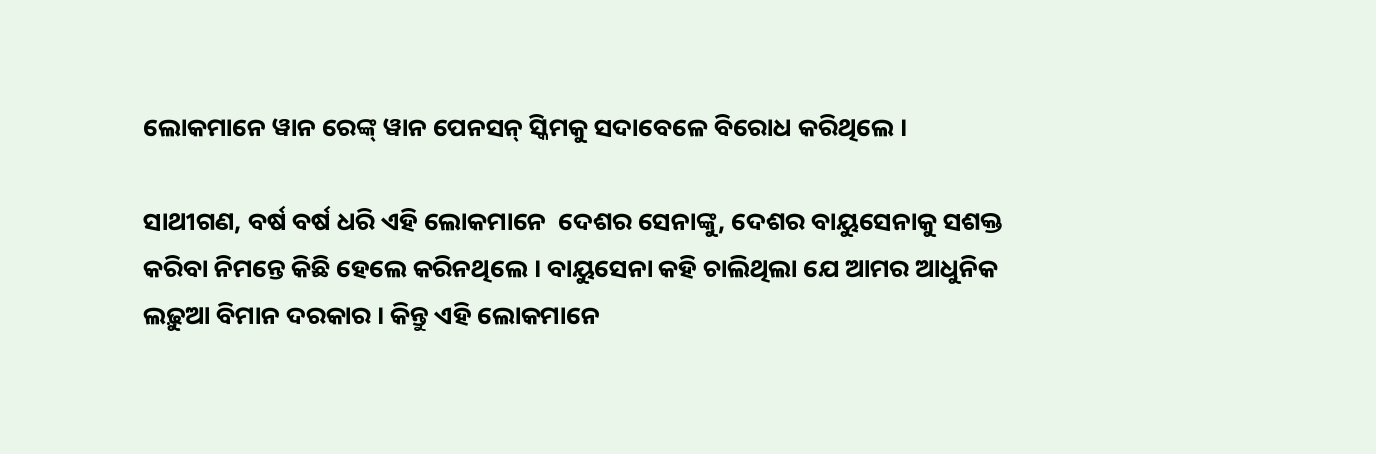ଲୋକମାନେ ୱାନ ରେଙ୍କ୍ ୱାନ ପେନସନ୍ ସ୍କିମକୁ ସଦାବେଳେ ବିରୋଧ କରିଥିଲେ ।

ସାଥୀଗଣ, ବର୍ଷ ବର୍ଷ ଧରି ଏହି ଲୋକମାନେ  ଦେଶର ସେନାଙ୍କୁ, ଦେଶର ବାୟୁସେନାକୁ ସଶକ୍ତ କରିବା ନିମନ୍ତେ କିଛି ହେଲେ କରିନଥିଲେ । ବାୟୁସେନା କହି ଚାଲିଥିଲା ଯେ ଆମର ଆଧୁନିକ ଲଢ଼ୁଆ ବିମାନ ଦରକାର । କିନ୍ତୁ ଏହି ଲୋକମାନେ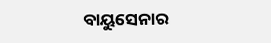ବାୟୁସେନାର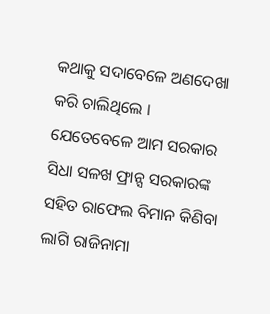କଥାକୁ ସଦାବେଳେ ଅଣଦେଖା କରି ଚାଲିଥିଲେ । ଯେତେବେଳେ ଆମ ସରକାର ସିଧା ସଳଖ ଫ୍ରାନ୍ସ ସରକାରଙ୍କ ସହିତ ରାଫେଲ ବିମାନ କିଣିବା ଲାଗି ରାଜିନାମା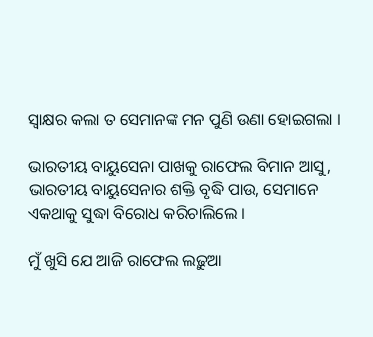ସ୍ୱାକ୍ଷର କଲା ତ ସେମାନଙ୍କ ମନ ପୁଣି ଉଣା ହୋଇଗଲା ।

ଭାରତୀୟ ବାୟୁସେନା ପାଖକୁ ରାଫେଲ ବିମାନ ଆସୁ, ଭାରତୀୟ ବାୟୁସେନାର ଶକ୍ତି ବୃଦ୍ଧି ପାଉ, ସେମାନେ ଏକଥାକୁ ସୁଦ୍ଧା ବିରୋଧ କରିଚାଲିଲେ ।

ମୁଁ ଖୁସି ଯେ ଆଜି ରାଫେଲ ଲଢ଼ୁଆ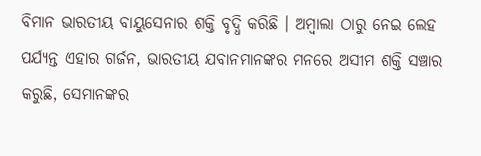ବିମାନ ଭାରତୀୟ ବାୟୁସେନାର ଶକ୍ତି ବୃଦ୍ଧି କରିଛି । ଅମ୍ବାଲା ଠାରୁ ନେଇ ଲେହ ପର୍ଯ୍ୟନ୍ତ ଏହାର ଗର୍ଜନ, ଭାରତୀୟ ଯବାନମାନଙ୍କର ମନରେ ଅସୀମ ଶକ୍ତି ସଞ୍ଚାର କରୁଛି, ସେମାନଙ୍କର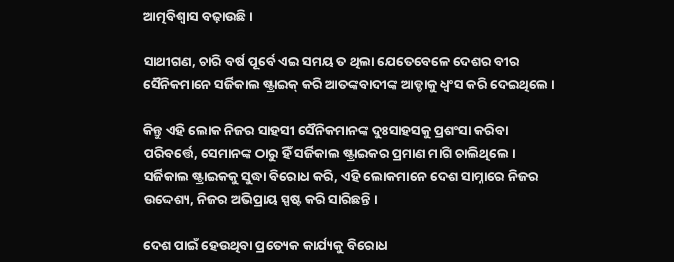ଆତ୍ମବିଶ୍ୱାସ ବଢ଼ାଉଛି ।

ସାଥୀଗଣ, ଚାରି ବର୍ଷ ପୂର୍ବେ ଏଇ ସମୟ ତ ଥିଲା ଯେତେବେଳେ ଦେଶର ବୀର ସୈନିକମାନେ ସର୍ଜିକାଲ ଷ୍ଟ୍ରାଇକ୍ କରି ଆତଙ୍କବାଦୀଙ୍କ ଆଡ୍ଡାକୁ ଧ୍ୱଂସ କରି ଦେଇଥିଲେ ।

କିନ୍ତୁ ଏହି ଲୋକ ନିଜର ସାହସୀ ସୈନିକମାନଙ୍କ ଦୁଃସାହସକୁ ପ୍ରଶଂସା କରିବା ପରିବର୍ତ୍ତେ, ସେମାନଙ୍କ ଠାରୁ ହିଁ ସର୍ଜିକାଲ ଷ୍ଟ୍ରାଇକର ପ୍ରମାଣ ମାଗି ଚାଲିଥିଲେ । ସର୍ଜିକାଲ ଷ୍ଟ୍ରାଇକକୁ ସୁଦ୍ଧା ବିରୋଧ କରି, ଏହି ଲୋକମାନେ ଦେଶ ସାମ୍ନାରେ ନିଜର ଉଦ୍ଦେଶ୍ୟ, ନିଜର ଅଭିପ୍ରାୟ ସ୍ପଷ୍ଟ କରି ସାରିଛନ୍ତି ।

ଦେଶ ପାଇଁ ହେଉଥିବା ପ୍ରତ୍ୟେକ କାର୍ଯ୍ୟକୁ ବିରୋଧ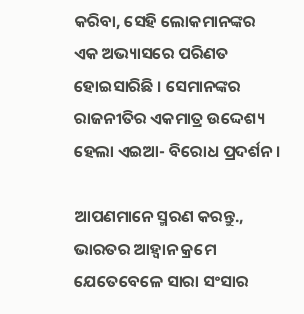କରିବା, ସେହି ଲୋକମାନଙ୍କର ଏକ ଅଭ୍ୟାସରେ ପରିଣତ ହୋଇସାରିଛି । ସେମାନଙ୍କର ରାଜନୀତିର ଏକମାତ୍ର ଉଦ୍ଦେଶ୍ୟ ହେଲା ଏଇଆ- ବିରୋଧ ପ୍ରଦର୍ଶନ ।

ଆପଣମାନେ ସ୍ମରଣ କରନ୍ତୁ., ଭାରତର ଆହ୍ୱାନ କ୍ରମେ ଯେତେବେଳେ ସାରା ସଂସାର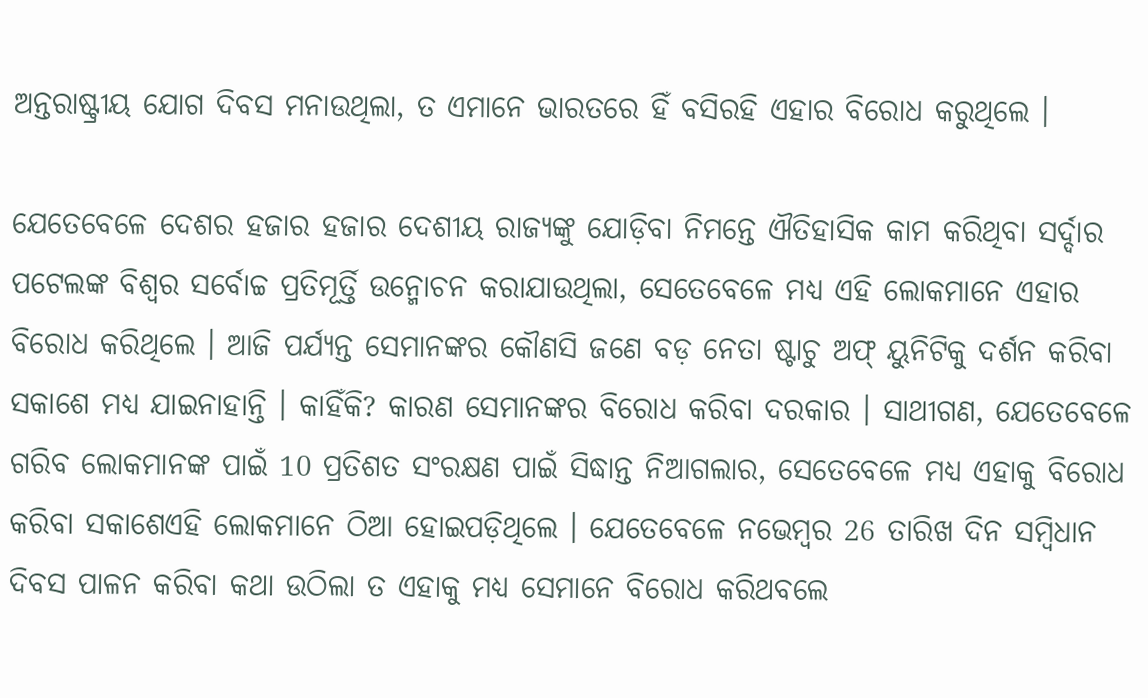ଅନ୍ତରାଷ୍ଟ୍ରୀୟ ଯୋଗ ଦିବସ ମନାଉଥିଲା, ତ ଏମାନେ ଭାରତରେ ହିଁ ବସିରହି ଏହାର ବିରୋଧ କରୁଥିଲେ ।

ଯେତେବେଳେ ଦେଶର ହଜାର ହଜାର ଦେଶୀୟ ରାଜ୍ୟଙ୍କୁ ଯୋଡ଼ିବା ନିମନ୍ତେ ଐତିହାସିକ କାମ କରିଥିବା ସର୍ଦ୍ଦାର ପଟେଲଙ୍କ ବିଶ୍ୱର ସର୍ବୋଚ୍ଚ ପ୍ରତିମୂର୍ତ୍ତି ଉନ୍ମୋଚନ କରାଯାଉଥିଲା, ସେତେବେଳେ ମଧ୍ୟ ଏହି ଲୋକମାନେ ଏହାର ବିରୋଧ କରିଥିଲେ । ଆଜି ପର୍ଯ୍ୟନ୍ତ ସେମାନଙ୍କର କୌଣସି ଜଣେ ବଡ଼ ନେତା ଷ୍ଟାଚୁ ଅଫ୍ ୟୁନିଟିକୁ ଦର୍ଶନ କରିବା ସକାଶେ ମଧ୍ୟ ଯାଇନାହାନ୍ତି । କାହିଁକି? କାରଣ ସେମାନଙ୍କର ବିରୋଧ କରିବା ଦରକାର । ସାଥୀଗଣ, ଯେତେବେଳେ ଗରିବ ଲୋକମାନଙ୍କ ପାଇଁ 10 ପ୍ରତିଶତ ସଂରକ୍ଷଣ ପାଇଁ ସିଦ୍ଧାନ୍ତ ନିଆଗଲାର, ସେତେବେଳେ ମଧ୍ୟ ଏହାକୁ ବିରୋଧ କରିବା ସକାଶେଏହି ଲୋକମାନେ ଠିଆ ହୋଇପଡ଼ିଥିଲେ । ଯେତେବେଳେ ନଭେମ୍ବର 26 ତାରିଖ ଦିନ ସମ୍ବିଧାନ ଦିବସ ପାଳନ କରିବା କଥା ଉଠିଲା ତ ଏହାକୁ ମଧ୍ୟ ସେମାନେ ବିରୋଧ କରିଥବଲେ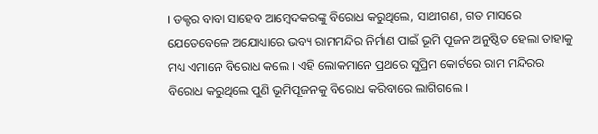। ଡକ୍ଟର ବାବା ସାହେବ ଆମ୍ବେଦକରଙ୍କୁ ବିରୋଧ କରୁଥିଲେ, ସାଥୀଗଣ, ଗତ ମାସରେ ଯେତେବେଳେ ଅଯୋଧ୍ୟାରେ ଭବ୍ୟ ରାମମନ୍ଦିର ନିର୍ମାଣ ପାଇଁ ଭୂମି ପୂଜନ ଅନୁଷ୍ଠିତ ହେଲା ତାହାକୁ ମଧ୍ୟ ଏମାନେ ବିରୋଧ କଲେ । ଏହି ଲୋକମାନେ ପ୍ରଥରେ ସୁପ୍ରିମ କୋର୍ଟରେ ରାମ ମନ୍ଦିରର ବିରୋଧ କରୁଥିଲେ ପୁଣି ଭୂମିପୂଜନକୁ ବିରୋଧ କରିବାରେ ଲାଗିଗଲେ ।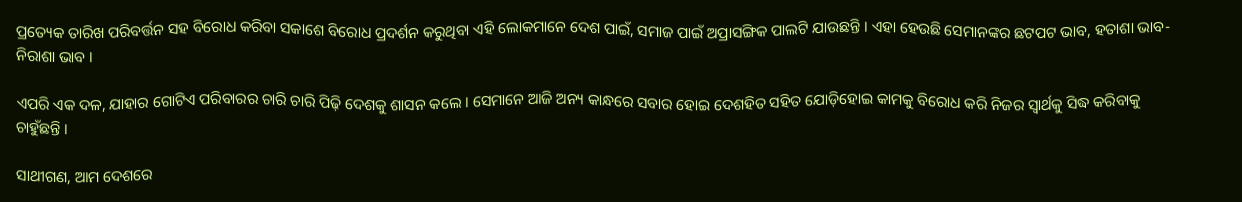ପ୍ରତ୍ୟେକ ତାରିଖ ପରିବର୍ତ୍ତନ ସହ ବିରୋଧ କରିବା ସକାଶେ ବିରୋଧ ପ୍ରଦର୍ଶନ କରୁଥିବା ଏହି ଲୋକମାନେ ଦେଶ ପାଇଁ, ସମାଜ ପାଇଁ ଅପ୍ରାସଙ୍ଗିକ ପାଲଟି ଯାଉଛନ୍ତି । ଏହା ହେଉଛି ସେମାନଙ୍କର ଛଟପଟ ଭାବ, ହତାଶା ଭାବ- ନିରାଶା ଭାବ ।

ଏପରି ଏକ ଦଳ, ଯାହାର ଗୋଟିଏ ପରିବାରର ଚାରି ଚାରି ପିଢ଼ି ଦେଶକୁ ଶାସନ କଲେ । ସେମାନେ ଆଜି ଅନ୍ୟ କାନ୍ଧରେ ସବାର ହୋଇ ଦେଶହିତ ସହିତ ଯୋଡ଼ିହୋଇ କାମକୁ ବିରୋଧ କରି ନିଜର ସ୍ୱାର୍ଥକୁ ସିଦ୍ଧ କରିବାକୁ ଚାହୁଁଛନ୍ତି ।

ସାଥୀଗଣ, ଆମ ଦେଶରେ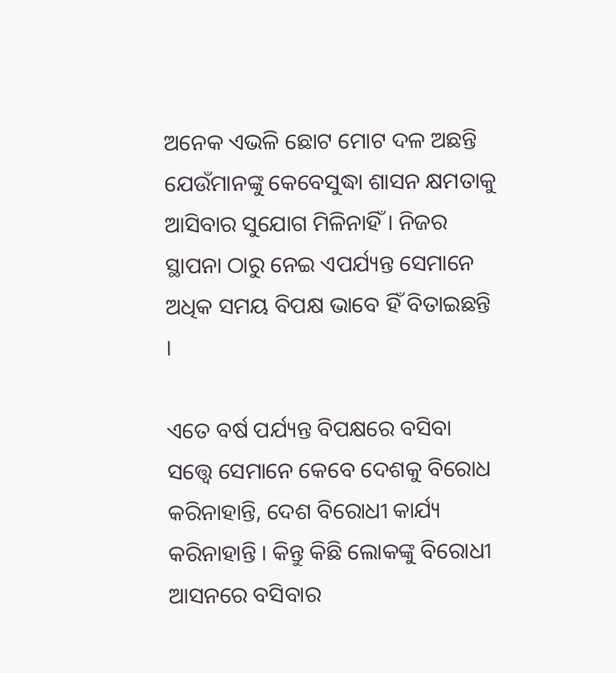ଅନେକ ଏଭଳି ଛୋଟ ମୋଟ ଦଳ ଅଛନ୍ତି ଯେଉଁମାନଙ୍କୁ କେବେସୁଦ୍ଧା ଶାସନ କ୍ଷମତାକୁ ଆସିବାର ସୁଯୋଗ ମିଳିନାହିଁ । ନିଜର ସ୍ଥାପନା ଠାରୁ ନେଇ ଏପର୍ଯ୍ୟନ୍ତ ସେମାନେ ଅଧିକ ସମୟ ବିପକ୍ଷ ଭାବେ ହିଁ ବିତାଇଛନ୍ତି ।

ଏତେ ବର୍ଷ ପର୍ଯ୍ୟନ୍ତ ବିପକ୍ଷରେ ବସିବା ସତ୍ତ୍ୱେ ସେମାନେ କେବେ ଦେଶକୁ ବିରୋଧ କରିନାହାନ୍ତି, ଦେଶ ବିରୋଧୀ କାର୍ଯ୍ୟ କରିନାହାନ୍ତି । କିନ୍ତୁ କିଛି ଲୋକଙ୍କୁ ବିରୋଧୀ ଆସନରେ ବସିବାର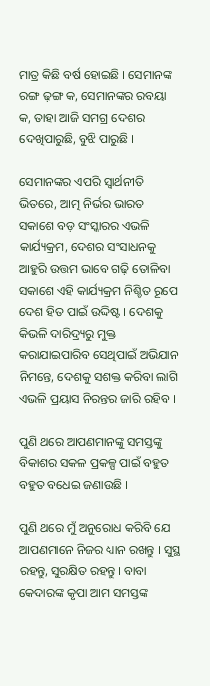ମାତ୍ର କିଛି ବର୍ଷ ହୋଇଛି । ସେମାନଙ୍କ ରଙ୍ଗ ଢ଼ଙ୍ଗ କ, ସେମାନଙ୍କର ରବୟା କ, ତାହା ଆଜି ସମଗ୍ର ଦେଶର ଦେଖିପାରୁଛି, ବୁଝି ପାରୁଛି ।

ସେମାନଙ୍କର ଏପରି ସ୍ୱାର୍ଥନୀତି ଭିତରେ, ଆତ୍ମ ନିର୍ଭର ଭାରତ ସକାଶେ ବଡ଼ ସଂସ୍କାରର ଏଭଳି କାର୍ଯ୍ୟକ୍ରମ, ଦେଶର ସଂସାଧନକୁ ଆହୁରି ଉତ୍ତମ ଭାବେ ଗଢ଼ି ତୋଳିବା ସକାଶେ ଏହି କାର୍ଯ୍ୟକ୍ରମ ନିଶ୍ଚିତ ରୂପେ ଦେଶ ହିତ ପାଇଁ ଉଦ୍ଦିଷ୍ଟ । ଦେଶକୁ କିଭଳି ଦାରିଦ୍ର୍ୟରୁ ମୁକ୍ତ କରାଯାଇପାରିବ ସେଥିପାଇଁ ଅଭିଯାନ ନିମନ୍ତେ, ଦେଶକୁ ସଶକ୍ତ କରିବା ଲାଗି ଏଭଳି ପ୍ରୟାସ ନିରନ୍ତର ଜାରି ରହିବ ।

ପୁଣି ଥରେ ଆପଣମାନଙ୍କୁ ସମସ୍ତଙ୍କୁ ବିକାଶର ସକଳ ପ୍ରକଳ୍ପ ପାଇଁ ବହୁତ ବହୁତ ବଧେଇ ଜଣାଉଛି ।

ପୁଣି ଥରେ ମୁଁ ଅନୁରୋଧ କରିବି ଯେ ଆପଣମାନେ ନିଜର ଧ୍ୟାନ ରଖନ୍ତୁ । ସୁସ୍ଥ ରହନ୍ତୁ, ସୁରକ୍ଷିତ ରହନ୍ତୁ । ବାବା କେଦାରଙ୍କ କୃପା ଆମ ସମସ୍ତଙ୍କ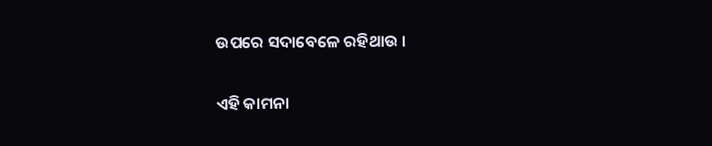ଉପରେ ସଦାବେଳେ ରହିଥାଉ ।

ଏହି କାମନା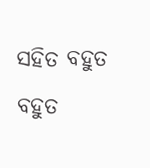ସହିତ ବହୁତ ବହୁତ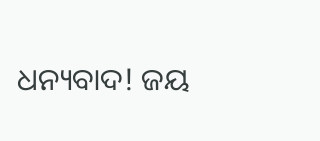ଧନ୍ୟବାଦ! ଜୟ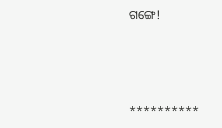ଗଙ୍ଗେ!



**********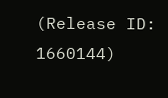(Release ID: 1660144)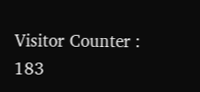Visitor Counter : 183